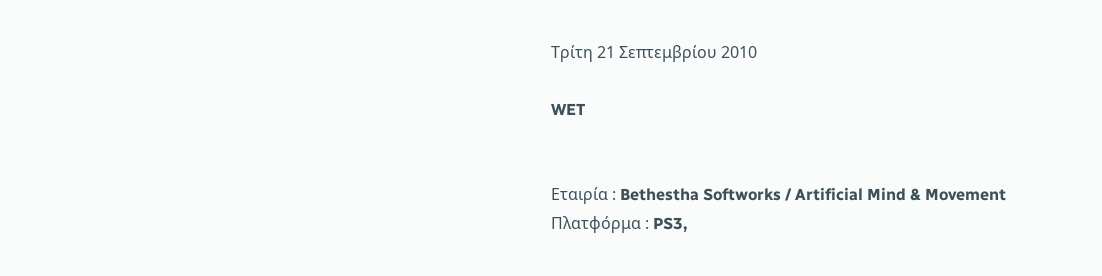Τρίτη 21 Σεπτεμβρίου 2010

WET


Εταιρία : Bethestha Softworks / Artificial Mind & Movement
Πλατφόρμα : PS3,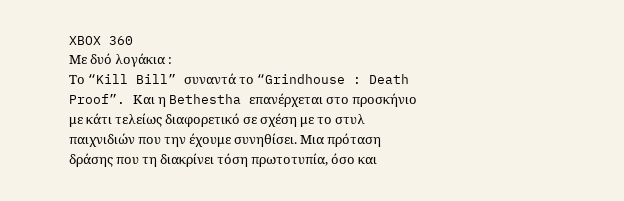XBOX 360
Με δυό λογάκια :
Το “Kill Bill” συναντά το “Grindhouse : Death Proof”. Και η Bethestha επανέρχεται στο προσκήνιο με κάτι τελείως διαφορετικό σε σχέση με το στυλ παιχνιδιών που την έχουμε συνηθίσει. Μια πρόταση δράσης που τη διακρίνει τόση πρωτοτυπία, όσο και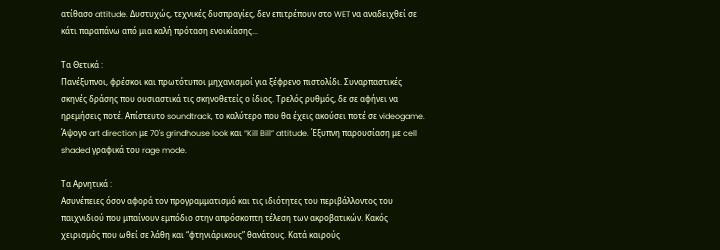ατίθασο attitude. Δυστυχώς, τεχνικές δυσπραγίες, δεν επιτρέπουν στο WET να αναδειχθεί σε κάτι παραπάνω από μια καλή πρόταση ενοικίασης...

Τα Θετικά :
Πανέξυπνοι, φρέσκοι και πρωτότυποι μηχανισμοί για ξέφρενο πιστολίδι. Συναρπαστικές σκηνές δράσης που ουσιαστικά τις σκηνοθετείς ο ίδιος. Τρελός ρυθμός, δε σε αφήνει να ηρεμήσεις ποτέ. Απίστευτο soundtrack, το καλύτερο που θα έχεις ακούσει ποτέ σε videogame. Άψογο art direction με 70's grindhouse look και “Kill Bill” attitude. Έξυπνη παρουσίαση με cell shaded γραφικά του rage mode.

Τα Αρνητικά :
Ασυνέπειες όσον αφορά τον προγραμματισμό και τις ιδιότητες του περιβάλλοντος του παιχνιδιού που μπαίνουν εμπόδιο στην απρόσκοπτη τέλεση των ακροβατικών. Κακός χειρισμός που ωθεί σε λάθη και “φτηνιάρικους” θανάτους. Κατά καιρούς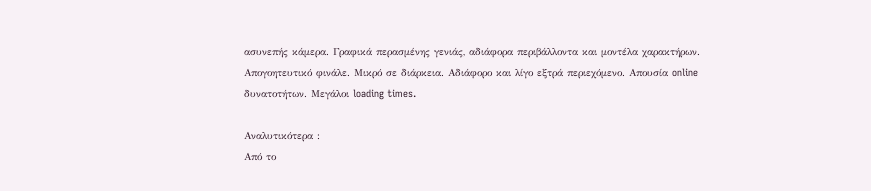ασυνεπής κάμερα. Γραφικά περασμένης γενιάς, αδιάφορα περιβάλλοντα και μοντέλα χαρακτήρων. Απογοητευτικό φινάλε. Μικρό σε διάρκεια. Αδιάφορο και λίγο εξτρά περιεχόμενο. Απουσία online δυνατοτήτων. Μεγάλοι loading times.

Αναλυτικότερα :
Από το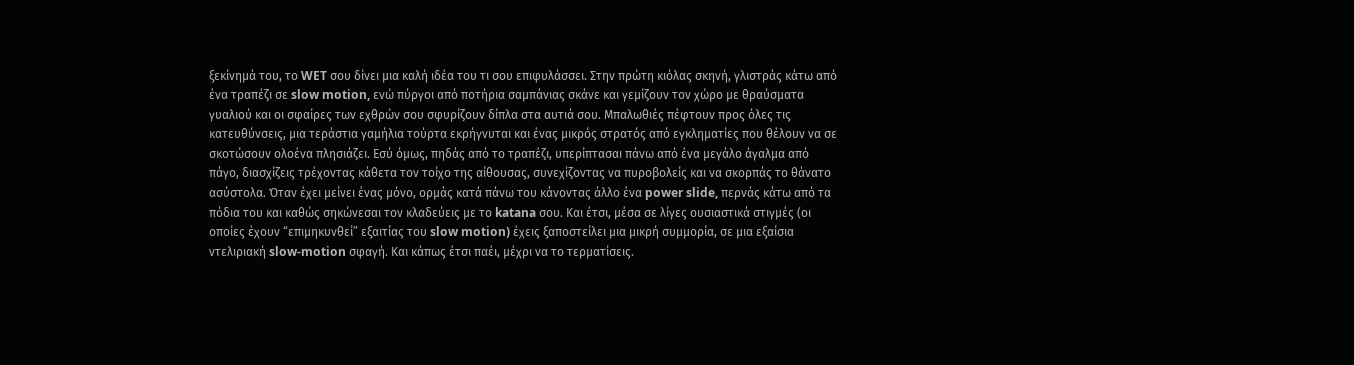ξεκίνημά του, το WET σου δίνει μια καλή ιδέα του τι σου επιφυλάσσει. Στην πρώτη κιόλας σκηνή, γλιστράς κάτω από ένα τραπέζι σε slow motion, ενώ πύργοι από ποτήρια σαμπάνιας σκάνε και γεμίζουν τον χώρο με θραύσματα γυαλιού και οι σφαίρες των εχθρών σου σφυρίζουν δίπλα στα αυτιά σου. Μπαλωθιές πέφτουν προς όλες τις κατευθύνσεις, μια τεράστια γαμήλια τούρτα εκρήγνυται και ένας μικρός στρατός από εγκληματίες που θέλουν να σε σκοτώσουν ολοένα πλησιάζει. Εσύ όμως, πηδάς από το τραπέζι, υπερίπτασαι πάνω από ένα μεγάλο άγαλμα από πάγο, διασχίζεις τρέχοντας κάθετα τον τοίχο της αίθουσας, συνεχίζοντας να πυροβολείς και να σκορπάς το θάνατο ασύστολα. Όταν έχει μείνει ένας μόνο, ορμάς κατά πάνω του κάνοντας άλλο ένα power slide, περνάς κάτω από τα πόδια του και καθώς σηκώνεσαι τον κλαδεύεις με το katana σου. Και έτσι, μέσα σε λίγες ουσιαστικά στιγμές (οι οποίες έχουν “επιμηκυνθεί” εξαιτίας του slow motion) έχεις ξαποστείλει μια μικρή συμμορία, σε μια εξαίσια ντελιριακή slow-motion σφαγή. Και κάπως έτσι παέι, μέχρι να το τερματίσεις.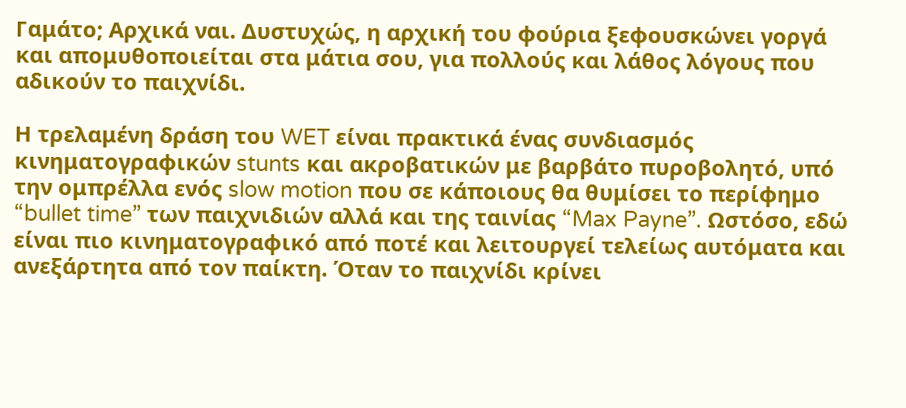Γαμάτο; Αρχικά ναι. Δυστυχώς, η αρχική του φούρια ξεφουσκώνει γοργά και απομυθοποιείται στα μάτια σου, για πολλούς και λάθος λόγους που αδικούν το παιχνίδι.

Η τρελαμένη δράση του WET είναι πρακτικά ένας συνδιασμός κινηματογραφικών stunts και ακροβατικών με βαρβάτο πυροβολητό, υπό την ομπρέλλα ενός slow motion που σε κάποιους θα θυμίσει το περίφημο “bullet time” των παιχνιδιών αλλά και της ταινίας “Max Payne”. Ωστόσο, εδώ είναι πιο κινηματογραφικό από ποτέ και λειτουργεί τελείως αυτόματα και ανεξάρτητα από τον παίκτη. Όταν το παιχνίδι κρίνει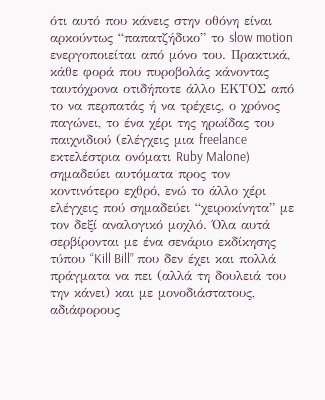ότι αυτό που κάνεις στην οθόνη είναι αρκούντως “παπατζήδικο” το slow motion ενεργοποιείται από μόνο του. Πρακτικά, κάθε φορά που πυροβολάς κάνοντας ταυτόχρονα οτιδήποτε άλλο ΕΚΤΟΣ από το να περπατάς ή να τρέχεις, ο χρόνος παγώνει, το ένα χέρι της ηρωίδας του παιχνιδιού (ελέγχεις μια freelance εκτελέστρια ονόματι Ruby Malone) σημαδεύει αυτόματα προς τον κοντινότερο εχθρό, ενώ το άλλο χέρι ελέγχεις πού σημαδεύει “χειροκίνητα” με τον δεξί αναλογικό μοχλό. Όλα αυτά σερβίρονται με ένα σενάριο εκδίκησης τύπου “Kill Bill” που δεν έχει και πολλά πράγματα να πει (αλλά τη δουλειά του την κάνει) και με μονοδιάστατους, αδιάφορους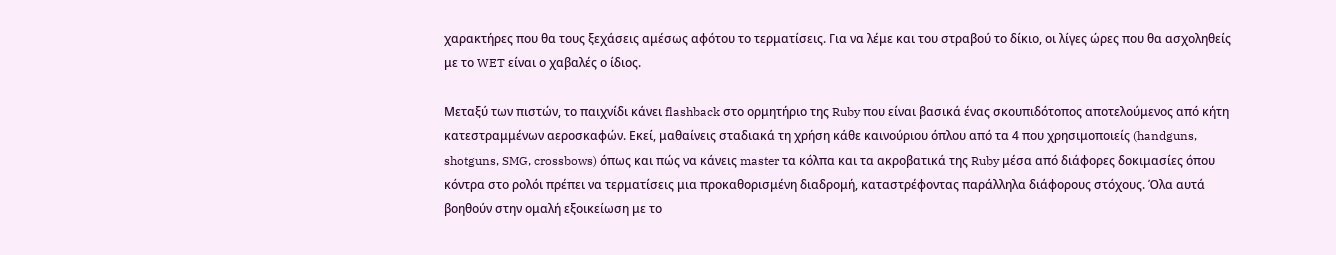χαρακτήρες που θα τους ξεχάσεις αμέσως αφότου το τερματίσεις. Για να λέμε και του στραβού το δίκιο, οι λίγες ώρες που θα ασχοληθείς με το WET είναι ο χαβαλές ο ίδιος.

Μεταξύ των πιστών, το παιχνίδι κάνει flashback στο ορμητήριο της Ruby που είναι βασικά ένας σκουπιδότοπος αποτελούμενος από κήτη κατεστραμμένων αεροσκαφών. Εκεί, μαθαίνεις σταδιακά τη χρήση κάθε καινούριου όπλου από τα 4 που χρησιμοποιείς (handguns, shotguns, SMG, crossbows) όπως και πώς να κάνεις master τα κόλπα και τα ακροβατικά της Ruby μέσα από διάφορες δοκιμασίες όπου κόντρα στο ρολόι πρέπει να τερματίσεις μια προκαθορισμένη διαδρομή, καταστρέφοντας παράλληλα διάφορους στόχους. Όλα αυτά βοηθούν στην ομαλή εξοικείωση με το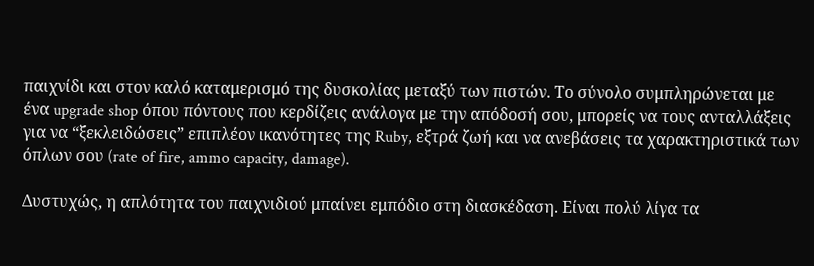παιχνίδι και στον καλό καταμερισμό της δυσκολίας μεταξύ των πιστών. Το σύνολο συμπληρώνεται με ένα upgrade shop όπου πόντους που κερδίζεις ανάλογα με την απόδοσή σου, μπορείς να τους ανταλλάξεις για να “ξεκλειδώσεις” επιπλέον ικανότητες της Ruby, εξτρά ζωή και να ανεβάσεις τα χαρακτηριστικά των όπλων σου (rate of fire, ammo capacity, damage).

Δυστυχώς, η απλότητα του παιχνιδιού μπαίνει εμπόδιο στη διασκέδαση. Είναι πολύ λίγα τα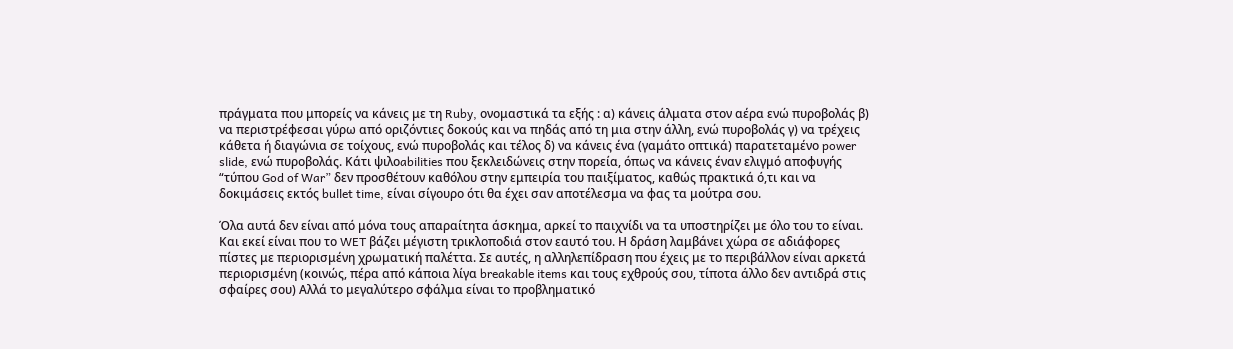πράγματα που μπορείς να κάνεις με τη Ruby, ονομαστικά τα εξής : α) κάνεις άλματα στον αέρα ενώ πυροβολάς β) να περιστρέφεσαι γύρω από οριζόντιες δοκούς και να πηδάς από τη μια στην άλλη, ενώ πυροβολάς γ) να τρέχεις κάθετα ή διαγώνια σε τοίχους, ενώ πυροβολάς και τέλος δ) να κάνεις ένα (γαμάτο οπτικά) παρατεταμένο power slide, ενώ πυροβολάς. Κάτι ψιλοabilities που ξεκλειδώνεις στην πορεία, όπως να κάνεις έναν ελιγμό αποφυγής “τύπου God of War” δεν προσθέτουν καθόλου στην εμπειρία του παιξίματος, καθώς πρακτικά ό,τι και να δοκιμάσεις εκτός bullet time, είναι σίγουρο ότι θα έχει σαν αποτέλεσμα να φας τα μούτρα σου.

Όλα αυτά δεν είναι από μόνα τους απαραίτητα άσκημα, αρκεί το παιχνίδι να τα υποστηρίζει με όλο του το είναι. Και εκεί είναι που το WET βάζει μέγιστη τρικλοποδιά στον εαυτό του. Η δράση λαμβάνει χώρα σε αδιάφορες πίστες με περιορισμένη χρωματική παλέττα. Σε αυτές, η αλληλεπίδραση που έχεις με το περιβάλλον είναι αρκετά περιορισμένη (κοινώς, πέρα από κάποια λίγα breakable items και τους εχθρούς σου, τίποτα άλλο δεν αντιδρά στις σφαίρες σου) Αλλά το μεγαλύτερο σφάλμα είναι το προβληματικό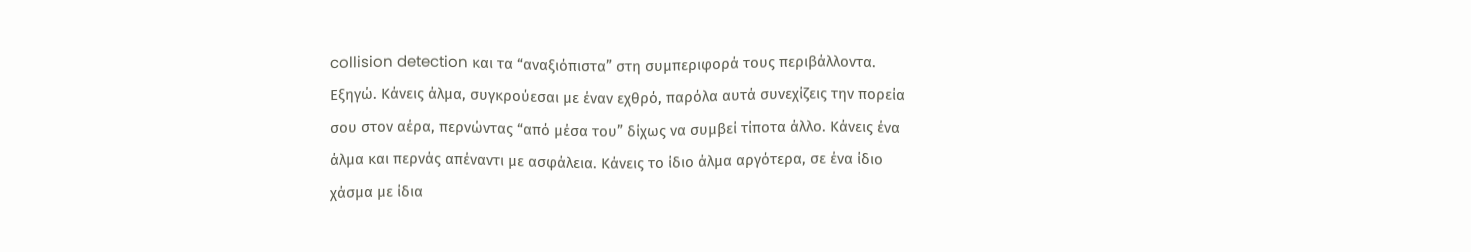collision detection και τα “αναξιόπιστα” στη συμπεριφορά τους περιβάλλοντα. Εξηγώ. Κάνεις άλμα, συγκρούεσαι με έναν εχθρό, παρόλα αυτά συνεχίζεις την πορεία σου στον αέρα, περνώντας “από μέσα του” δίχως να συμβεί τίποτα άλλο. Κάνεις ένα άλμα και περνάς απέναντι με ασφάλεια. Κάνεις το ίδιο άλμα αργότερα, σε ένα ίδιο χάσμα με ίδια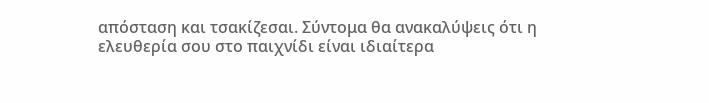απόσταση και τσακίζεσαι. Σύντομα θα ανακαλύψεις ότι η ελευθερία σου στο παιχνίδι είναι ιδιαίτερα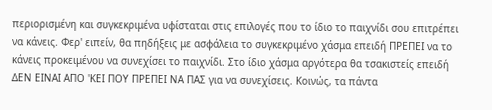περιορισμένη και συγκεκριμένα υφίσταται στις επιλογές που το ίδιο το παιχνίδι σου επιτρέπει να κάνεις. Φερ' ειπείν, θα πηδήξεις με ασφάλεια το συγκεκριμένο χάσμα επειδή ΠΡΕΠΕΙ να το κάνεις προκειμένου να συνεχίσει το παιχνίδι. Στο ίδιο χάσμα αργότερα θα τσακιστείς επειδή ΔΕΝ ΕΙΝΑΙ ΑΠΟ 'ΚΕΙ ΠΟΥ ΠΡΕΠΕΙ ΝΑ ΠΑΣ για να συνεχίσεις. Κοινώς, τα πάντα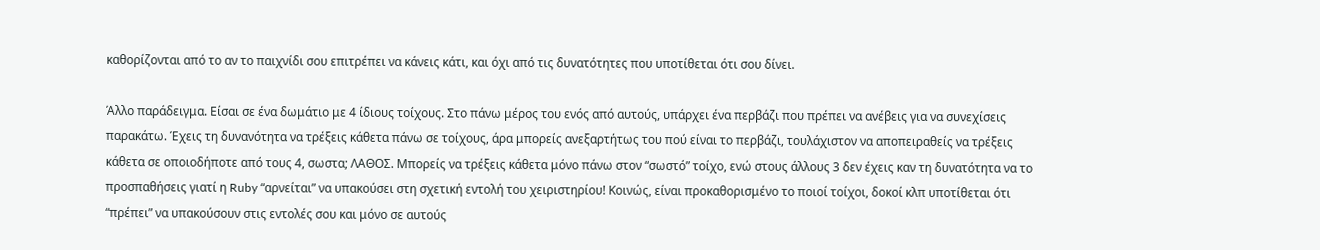καθορίζονται από το αν το παιχνίδι σου επιτρέπει να κάνεις κάτι, και όχι από τις δυνατότητες που υποτίθεται ότι σου δίνει.

Άλλο παράδειγμα. Είσαι σε ένα δωμάτιο με 4 ίδιους τοίχους. Στο πάνω μέρος του ενός από αυτούς, υπάρχει ένα περβάζι που πρέπει να ανέβεις για να συνεχίσεις παρακάτω. Έχεις τη δυνανότητα να τρέξεις κάθετα πάνω σε τοίχους, άρα μπορείς ανεξαρτήτως του πού είναι το περβάζι, τουλάχιστον να αποπειραθείς να τρέξεις κάθετα σε οποιοδήποτε από τους 4, σωστα; ΛΑΘΟΣ. Μπορείς να τρέξεις κάθετα μόνο πάνω στον “σωστό” τοίχο, ενώ στους άλλους 3 δεν έχεις καν τη δυνατότητα να το προσπαθήσεις γιατί η Ruby “αρνείται” να υπακούσει στη σχετική εντολή του χειριστηρίου! Κοινώς, είναι προκαθορισμένο το ποιοί τοίχοι, δοκοί κλπ υποτίθεται ότι “πρέπει” να υπακούσουν στις εντολές σου και μόνο σε αυτούς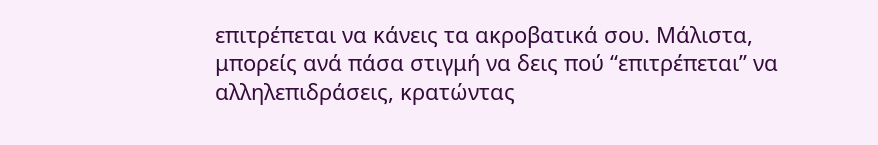επιτρέπεται να κάνεις τα ακροβατικά σου. Μάλιστα, μπορείς ανά πάσα στιγμή να δεις πού “επιτρέπεται” να αλληλεπιδράσεις, κρατώντας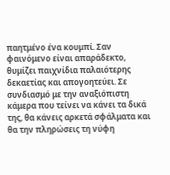παητμένο ένα κουμπί. Σαν φαινόμενο είναι απαράδεκτο, θυμίζει παιχνίδια παλαιότερης δεκαετίας και απογοητεύει. Σε συνδιασμό με την αναξιόπιστη κάμερα που τείνει να κάνει τα δικά της, θα κάνεις αρκετά σφάλματα και θα την πληρώσεις τη νύφη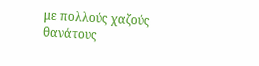με πολλούς χαζούς θανάτους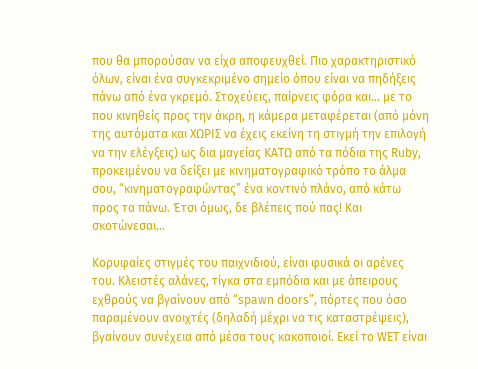που θα μπορούσαν να είχα αποφευχθεί. Πιο χαρακτηριστικό όλων, είναι ένα συγκεκριμένο σημείο όπου είναι να πηδήξεις πάνω από ένα γκρεμό. Στοχεύεις, παίρνεις φόρα και... με το που κινηθείς προς την άκρη, η κάμερα μεταφέρεται (από μόνη της αυτόματα και ΧΩΡΙΣ να έχεις εκείνη τη στιγμή την επιλογή να την ελέγξεις) ως δια μαγείας ΚΑΤΩ από τα πόδια της Ruby, προκειμένου να δείξει με κινηματογραφικό τρόπο το άλμα σου, “κινηματογραφώντας” ένα κοντινό πλάνο, από κάτω προς τα πάνω. Έτσι όμως, δε βλέπεις πού πας! Και σκοτώνεσαι...

Κορυφαίες στιγμές του παιχνιδιού, είναι φυσικά οι αρένες του. Κλειστές αλάνες, τίγκα στα εμπόδια και με άπειρους εχθρούς να βγαίνουν από “spawn doors”, πόρτες που όσο παραμένουν ανοιχτές (δηλαδή μέχρι να τις καταστρέψεις), βγαίνουν συνέχεια από μέσα τους κακοποιοί. Εκεί το WET είναι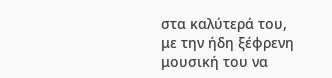στα καλύτερά του, με την ήδη ξέφρενη μουσική του να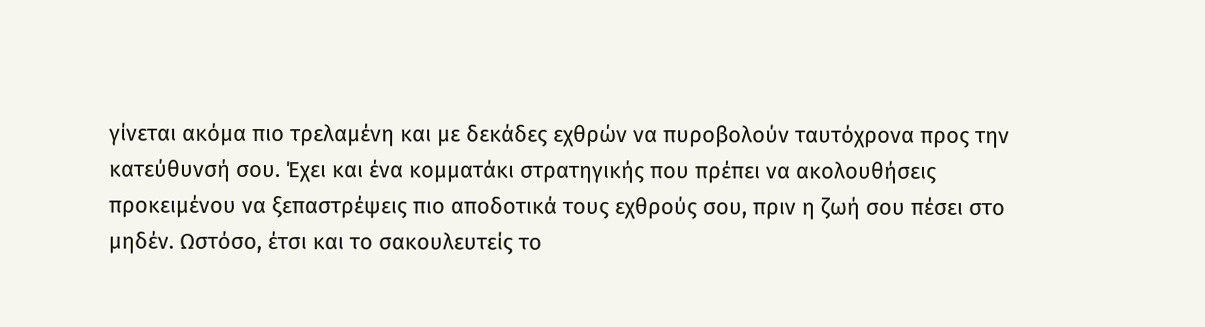γίνεται ακόμα πιο τρελαμένη και με δεκάδες εχθρών να πυροβολούν ταυτόχρονα προς την κατεύθυνσή σου. Έχει και ένα κομματάκι στρατηγικής που πρέπει να ακολουθήσεις προκειμένου να ξεπαστρέψεις πιο αποδοτικά τους εχθρούς σου, πριν η ζωή σου πέσει στο μηδέν. Ωστόσο, έτσι και το σακουλευτείς το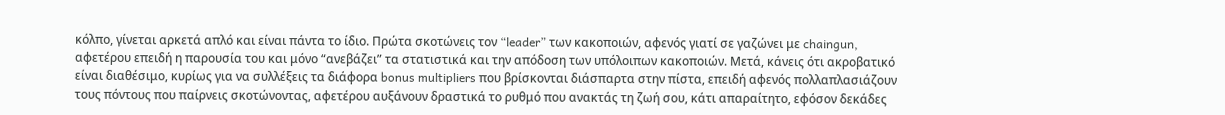κόλπο, γίνεται αρκετά απλό και είναι πάντα το ίδιο. Πρώτα σκοτώνεις τον “leader” των κακοποιών, αφενός γιατί σε γαζώνει με chaingun, αφετέρου επειδή η παρουσία του και μόνο “ανεβάζει” τα στατιστικά και την απόδοση των υπόλοιπων κακοποιών. Μετά, κάνεις ότι ακροβατικό είναι διαθέσιμο, κυρίως για να συλλέξεις τα διάφορα bonus multipliers που βρίσκονται διάσπαρτα στην πίστα, επειδή αφενός πολλαπλασιάζουν τους πόντους που παίρνεις σκοτώνοντας, αφετέρου αυξάνουν δραστικά το ρυθμό που ανακτάς τη ζωή σου, κάτι απαραίτητο, εφόσον δεκάδες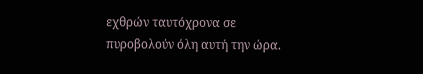εχθρών ταυτόχρονα σε πυροβολούν όλη αυτή την ώρα.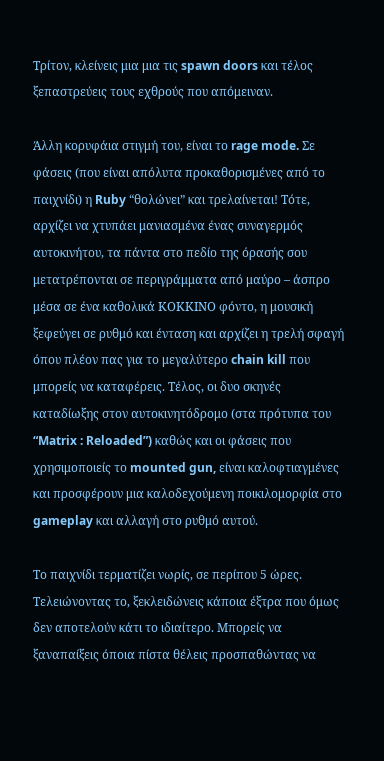Τρίτον, κλείνεις μια μια τις spawn doors και τέλος ξεπαστρεύεις τους εχθρούς που απόμειναν.

Άλλη κορυφάια στιγμή του, είναι το rage mode. Σε φάσεις (που είναι απόλυτα προκαθορισμένες από το παιχνίδι) η Ruby “θολώνει” και τρελαίνεται! Τότε, αρχίζει να χτυπάει μανιασμένα ένας συναγερμός αυτοκινήτου, τα πάντα στο πεδίο της όρασής σου μετατρέπονται σε περιγράμματα από μαύρο – άσπρο μέσα σε ένα καθολικά ΚΟΚΚΙΝΟ φόντο, η μουσική ξεφεύγει σε ρυθμό και ένταση και αρχίζει η τρελή σφαγή όπου πλέον πας για το μεγαλύτερο chain kill που μπορείς να καταφέρεις. Τέλος, οι δυο σκηνές καταδίωξης στον αυτοκινητόδρομο (στα πρότυπα του “Matrix : Reloaded”) καθώς και οι φάσεις που χρησιμοποιείς το mounted gun, είναι καλοφτιαγμένες και προσφέρουν μια καλοδεχούμενη ποικιλομορφία στο gameplay και αλλαγή στο ρυθμό αυτού.

Το παιχνίδι τερματίζει νωρίς, σε περίπου 5 ώρες. Τελειώνοντας το, ξεκλειδώνεις κάποια έξτρα που όμως δεν αποτελούν κάτι το ιδιαίτερο. Μπορείς να ξαναπαίξεις όποια πίστα θέλεις προσπαθώντας να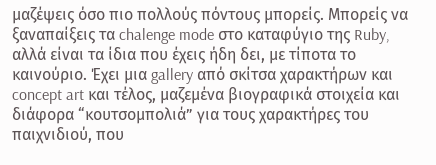μαζέψεις όσο πιο πολλούς πόντους μπορείς. Μπορείς να ξαναπαίξεις τα chalenge mode στο καταφύγιο της Ruby, αλλά είναι τα ίδια που έχεις ήδη δει, με τίποτα το καινούριο. Έχει μια gallery από σκίτσα χαρακτήρων και concept art και τέλος, μαζεμένα βιογραφικά στοιχεία και διάφορα “κουτσομπολιά” για τους χαρακτήρες του παιχνιδιού, που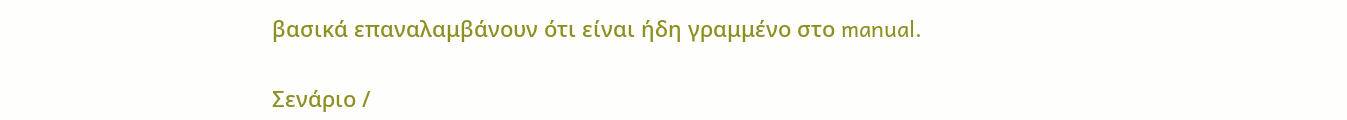βασικά επαναλαμβάνουν ότι είναι ήδη γραμμένο στο manual.

Σενάριο /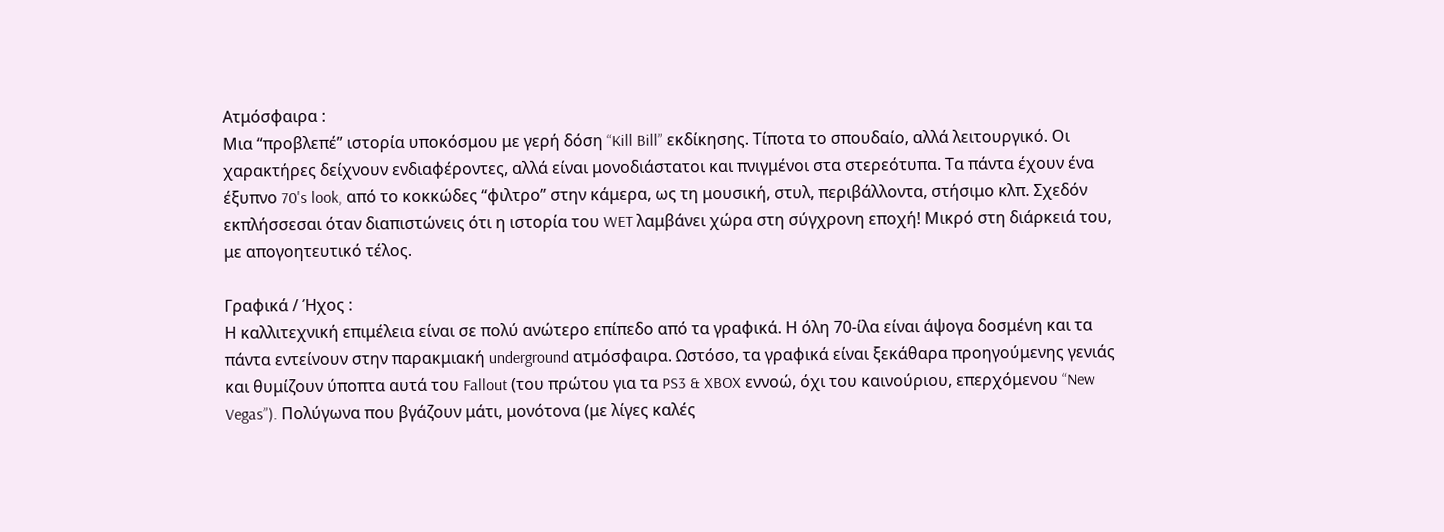Ατμόσφαιρα :
Μια “προβλεπέ” ιστορία υποκόσμου με γερή δόση “Kill Bill” εκδίκησης. Τίποτα το σπουδαίο, αλλά λειτουργικό. Οι χαρακτήρες δείχνουν ενδιαφέροντες, αλλά είναι μονοδιάστατοι και πνιγμένοι στα στερεότυπα. Τα πάντα έχουν ένα έξυπνο 70's look, από το κοκκώδες “φιλτρο” στην κάμερα, ως τη μουσική, στυλ, περιβάλλοντα, στήσιμο κλπ. Σχεδόν εκπλήσσεσαι όταν διαπιστώνεις ότι η ιστορία του WET λαμβάνει χώρα στη σύγχρονη εποχή! Μικρό στη διάρκειά του, με απογοητευτικό τέλος.

Γραφικά / Ήχος :
Η καλλιτεχνική επιμέλεια είναι σε πολύ ανώτερο επίπεδο από τα γραφικά. Η όλη 70-ίλα είναι άψογα δοσμένη και τα πάντα εντείνουν στην παρακμιακή underground ατμόσφαιρα. Ωστόσο, τα γραφικά είναι ξεκάθαρα προηγούμενης γενιάς και θυμίζουν ύποπτα αυτά του Fallout (του πρώτου για τα PS3 & XBOX εννοώ, όχι του καινούριου, επερχόμενου “New Vegas”). Πολύγωνα που βγάζουν μάτι, μονότονα (με λίγες καλές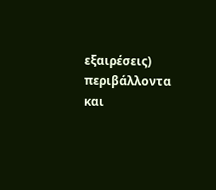εξαιρέσεις) περιβάλλοντα και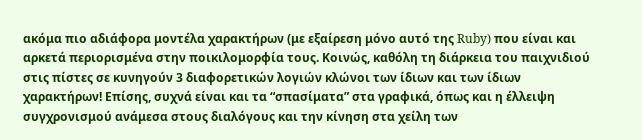ακόμα πιο αδιάφορα μοντέλα χαρακτήρων (με εξαίρεση μόνο αυτό της Ruby) που είναι και αρκετά περιορισμένα στην ποικιλομορφία τους. Κοινώς, καθόλη τη διάρκεια του παιχνιδιού στις πίστες σε κυνηγούν 3 διαφορετικών λογιών κλώνοι των ίδιων και των ίδιων χαρακτήρων! Επίσης, συχνά είναι και τα “σπασίματα” στα γραφικά, όπως και η έλλειψη συγχρονισμού ανάμεσα στους διαλόγους και την κίνηση στα χείλη των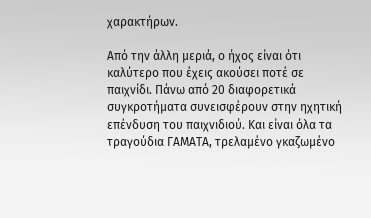χαρακτήρων.

Από την άλλη μεριά, ο ήχος είναι ότι καλύτερο που έχεις ακούσει ποτέ σε παιχνίδι. Πάνω από 20 διαφορετικά συγκροτήματα συνεισφέρουν στην ηχητική επένδυση του παιχνιδιού. Και είναι όλα τα τραγούδια ΓΑΜΑΤΑ, τρελαμένο γκαζωμένο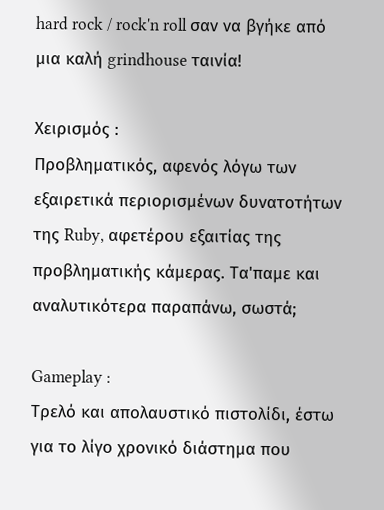hard rock / rock'n roll σαν να βγήκε από μια καλή grindhouse ταινία!

Χειρισμός :
Προβληματικός, αφενός λόγω των εξαιρετικά περιορισμένων δυνατοτήτων της Ruby, αφετέρου εξαιτίας της προβληματικής κάμερας. Τα'παμε και αναλυτικότερα παραπάνω, σωστά;

Gameplay :
Τρελό και απολαυστικό πιστολίδι, έστω για το λίγο χρονικό διάστημα που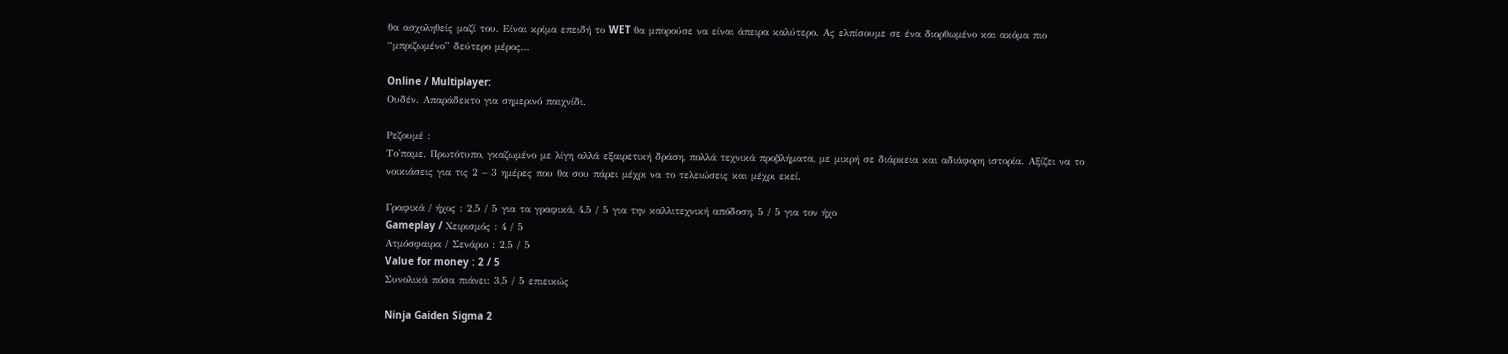θα ασχοληθείς μαζί του. Είναι κρίμα επειδή το WET θα μπορούσε να είναι άπειρα καλύτερο. Ας ελπίσουμε σε ένα διορθωμένο και ακόμα πιο “μπριζωμένο” δεύτερο μέρος...

Online / Multiplayer:
Ουδέν. Απαράδεκτο για σημερινό παιχνίδι.

Ρεζουμέ :
Το'παμε. Πρωτότυπο, γκαζωμένο με λίγη αλλά εξαιρετική δράση, πολλά τεχνικά προβλήματα, με μικρή σε διάρκεια και αδιάφορη ιστορία. Αξίζει να το νοικιάσεις για τις 2 – 3 ημέρες που θα σου πάρει μέχρι να το τελειώσεις και μέχρι εκεί.

Γραφικά / ήχος : 2,5 / 5 για τα γραφικά, 4,5 / 5 για την καλλιτεχνική απόδοση, 5 / 5 για τον ήχο
Gameplay / Χειρισμός : 4 / 5
Ατμόσφαιρα / Σενάριο : 2,5 / 5
Value for money : 2 / 5
Συνολικά πόσα πιάνει: 3,5 / 5 επιεικώς

Ninja Gaiden Sigma 2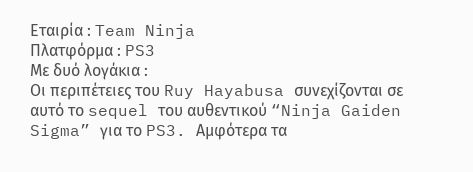Εταιρία : Team Ninja
Πλατφόρμα : PS3
Με δυό λογάκια :
Οι περιπέτειες του Ruy Hayabusa συνεχίζονται σε αυτό το sequel του αυθεντικού “Ninja Gaiden Sigma” για το PS3. Αμφότερα τα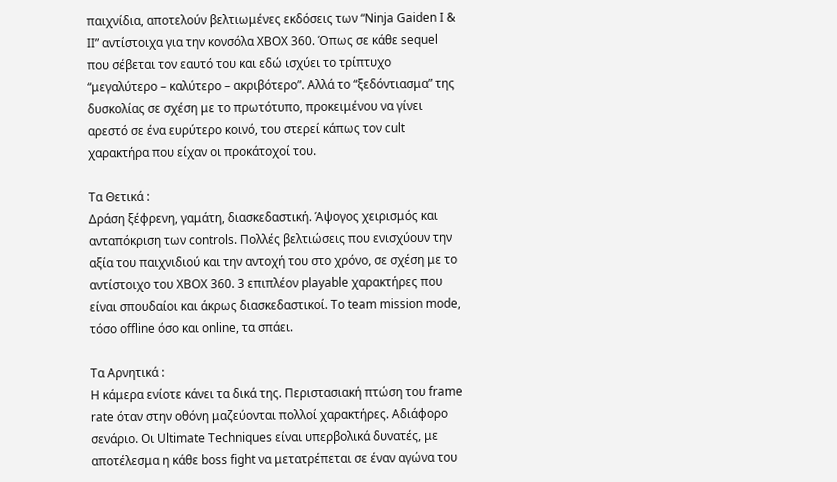παιχνίδια, αποτελούν βελτιωμένες εκδόσεις των “Ninja Gaiden I & II” αντίστοιχα για την κονσόλα XBOX 360. Όπως σε κάθε sequel που σέβεται τον εαυτό του και εδώ ισχύει το τρίπτυχο “μεγαλύτερο – καλύτερο – ακριβότερο”. Αλλά το “ξεδόντιασμα” της δυσκολίας σε σχέση με το πρωτότυπο, προκειμένου να γίνει αρεστό σε ένα ευρύτερο κοινό, του στερεί κάπως τον cult χαρακτήρα που είχαν οι προκάτοχοί του.

Τα Θετικά :
Δράση ξέφρενη, γαμάτη, διασκεδαστική. Άψογος χειρισμός και ανταπόκριση των controls. Πολλές βελτιώσεις που ενισχύουν την αξία του παιχνιδιού και την αντοχή του στο χρόνο, σε σχέση με το αντίστοιχο του XBOX 360. 3 επιπλέον playable χαρακτήρες που είναι σπουδαίοι και άκρως διασκεδαστικοί. Το team mission mode, τόσο offline όσο και online, τα σπάει.

Τα Αρνητικά :
Η κάμερα ενίοτε κάνει τα δικά της. Περιστασιακή πτώση του frame rate όταν στην οθόνη μαζεύονται πολλοί χαρακτήρες. Αδιάφορο σενάριο. Οι Ultimate Techniques είναι υπερβολικά δυνατές, με αποτέλεσμα η κάθε boss fight να μετατρέπεται σε έναν αγώνα του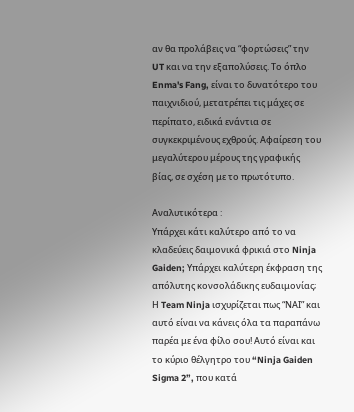αν θα προλάβεις να “φορτώσεις” την UT και να την εξαπολύσεις. Το όπλο Enma's Fang, είναι το δυνατότερο του παιχνιδιού, μετατρέπει τις μάχες σε περίπατο, ειδικά ενάντια σε συγκεκριμένους εχθρούς. Αφαίρεση του μεγαλύτερου μέρους της γραφικής βίας, σε σχέση με το πρωτότυπο.

Αναλυτικότερα :
Υπάρχει κάτι καλύτερο από το να κλαδεύεις δαιμονικά φρικιά στο Ninja Gaiden; Υπάρχει καλύτερη έκφραση της απόλυτης κονσολάδικης ευδαιμονίας; Η Team Ninja ισχυρίζεται πως “ΝΑΙ” και αυτό είναι να κάνεις όλα τα παραπάνω παρέα με ένα φίλο σου! Αυτό είναι και το κύριο θέλγητρο του “Ninja Gaiden Sigma 2”, που κατά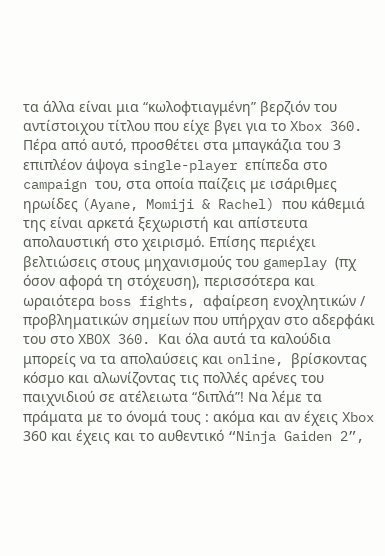τα άλλα είναι μια “κωλοφτιαγμένη” βερζιόν του αντίστοιχου τίτλου που είχε βγει για το Xbox 360. Πέρα από αυτό, προσθέτει στα μπαγκάζια του 3 επιπλέον άψογα single-player επίπεδα στο campaign του, στα οποία παίζεις με ισάριθμες ηρωίδες (Ayane, Momiji & Rachel) που κάθεμιά της είναι αρκετά ξεχωριστή και απίστευτα απολαυστική στο χειρισμό. Επίσης περιέχει βελτιώσεις στους μηχανισμούς του gameplay (πχ όσον αφορά τη στόχευση), περισσότερα και ωραιότερα boss fights, αφαίρεση ενοχλητικών / προβληματικών σημείων που υπήρχαν στο αδερφάκι του στο XBOX 360. Και όλα αυτά τα καλούδια μπορείς να τα απολαύσεις και online, βρίσκοντας κόσμο και αλωνίζοντας τις πολλές αρένες του παιχνιδιού σε ατέλειωτα “διπλά”! Να λέμε τα πράματα με το όνομά τους : ακόμα και αν έχεις Xbox 360 και έχεις και το αυθεντικό “Ninja Gaiden 2”,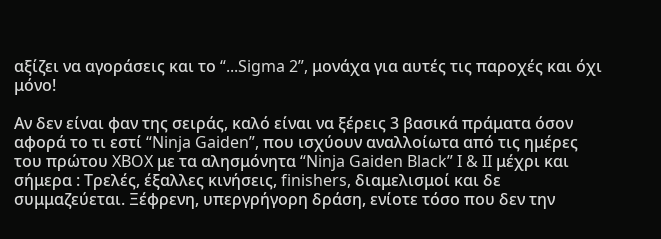αξίζει να αγοράσεις και το “...Sigma 2”, μονάχα για αυτές τις παροχές και όχι μόνο!

Αν δεν είναι φαν της σειράς, καλό είναι να ξέρεις 3 βασικά πράματα όσον αφορά το τι εστί “Ninja Gaiden”, που ισχύουν αναλλοίωτα από τις ημέρες του πρώτου XBOX με τα αλησμόνητα “Ninja Gaiden Black” I & II μέχρι και σήμερα : Τρελές, έξαλλες κινήσεις, finishers, διαμελισμοί και δε συμμαζεύεται. Ξέφρενη, υπεργρήγορη δράση, ενίοτε τόσο που δεν την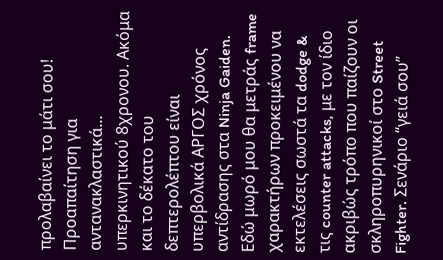προλαβαίνει το μάτι σου! Προαπαίτηση για αντανακλαστικά... υπερκινητικού 8χρονου. Ακόμα και το δέκατο του δεπτερολέπτου είναι υπερβολικά ΑΡΓΟΣ χρόνος αντίδρασης στα Ninja Gaiden. Εδώ μωρό μου θα μετράς frame χαρακτήρων προκειμένου να εκτελέσεις σωστά τα dodge & τις counter attacks, με τον ίδιο ακριβώς τρόπο που παίζουν οι σκληροπυρηνικοί στο Street Fighter. Σενάριο “γειά σου”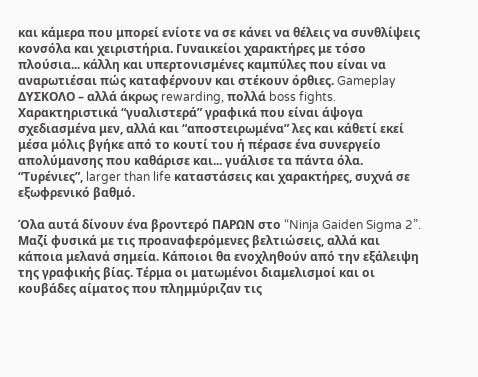και κάμερα που μπορεί ενίοτε να σε κάνει να θέλεις να συνθλίψεις κονσόλα και χειριστήρια. Γυναικείοι χαρακτήρες με τόσο πλούσια... κάλλη και υπερτονισμένες καμπύλες που είναι να αναρωτιέσαι πώς καταφέρνουν και στέκουν όρθιες. Gameplay ΔΥΣΚΟΛΟ – αλλά άκρως rewarding, πολλά boss fights. Χαρακτηριστικά “γυαλιστερά” γραφικά που είναι άψογα σχεδιασμένα μεν, αλλά και “αποστειρωμένα” λες και κάθετί εκεί μέσα μόλις βγήκε από το κουτί του ή πέρασε ένα συνεργείο απολύμανσης που καθάρισε και... γυάλισε τα πάντα όλα. “Τυρένιες”, larger than life καταστάσεις και χαρακτήρες, συχνά σε εξωφρενικό βαθμό.

Όλα αυτά δίνουν ένα βροντερό ΠΑΡΩΝ στο “Ninja Gaiden Sigma 2”. Μαζί φυσικά με τις προαναφερόμενες βελτιώσεις, αλλά και κάποια μελανά σημεία. Κάποιοι θα ενοχληθούν από την εξάλειψη της γραφικής βίας. Τέρμα οι ματωμένοι διαμελισμοί και οι κουβάδες αίματος που πλημμύριζαν τις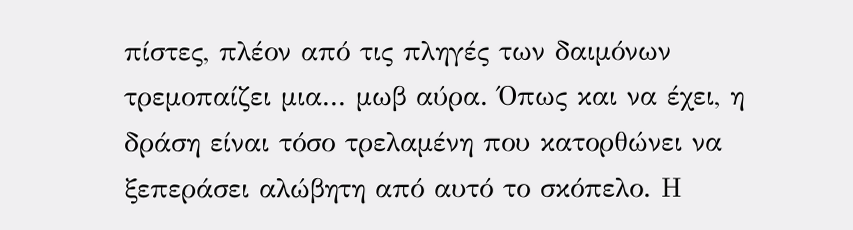πίστες, πλέον από τις πληγές των δαιμόνων τρεμοπαίζει μια... μωβ αύρα. Όπως και να έχει, η δράση είναι τόσο τρελαμένη που κατορθώνει να ξεπεράσει αλώβητη από αυτό το σκόπελο. Η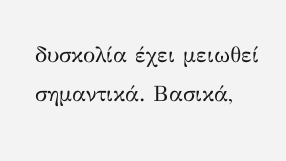δυσκολία έχει μειωθεί σημαντικά. Βασικά,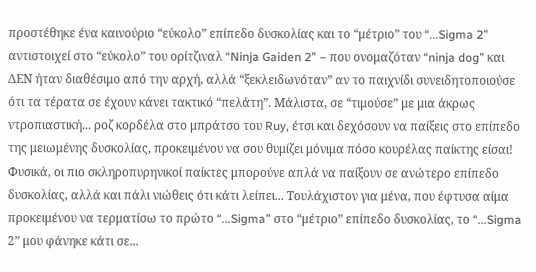προστέθηκε ένα καινούριο “εύκολο” επίπεδο δυσκολίας και το “μέτριο” του “...Sigma 2” αντιστοιχεί στο “εύκολο” του ορίτζιναλ “Ninja Gaiden 2” – που ονομαζόταν “ninja dog” και ΔΕΝ ήταν διαθέσιμο από την αρχή, αλλά “ξεκλειδωνόταν” αν το παιχνίδι συνειδητοποιούσε ότι τα τέρατα σε έχουν κάνει τακτικό “πελάτη”. Μάλιστα, σε “τιμούσε” με μια άκρως ντροπιαστική... ροζ κορδέλα στο μπράτσο του Ruy, έτσι και δεχόσουν να παίξεις στο επίπεδο της μειωμένης δυσκολίας, προκειμένου να σου θυμίζει μόνιμα πόσο κουρέλας παίκτης είσαι! Φυσικά, οι πιο σκληροπυρηνικοί παίκτες μπορούνε απλά να παίξουν σε ανώτερο επίπεδο δυσκολίας, αλλά και πάλι νιώθεις ότι κάτι λείπει... Τουλάχιστον για μένα, που έφτυσα αίμα προκειμένου να τερματίσω το πρώτο “...Sigma” στο “μέτριο” επίπεδο δυσκολίας, το “...Sigma 2” μου φάνηκε κάτι σε...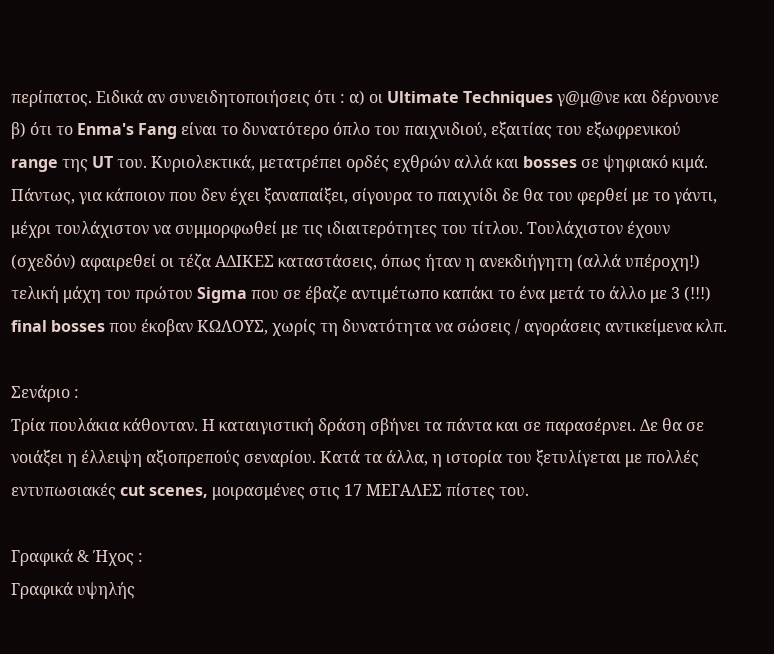περίπατος. Ειδικά αν συνειδητοποιήσεις ότι : α) οι Ultimate Techniques γ@μ@νε και δέρνουνε β) ότι το Enma's Fang είναι το δυνατότερο όπλο του παιχνιδιού, εξαιτίας του εξωφρενικού range της UT του. Κυριολεκτικά, μετατρέπει ορδές εχθρών αλλά και bosses σε ψηφιακό κιμά. Πάντως, για κάποιον που δεν έχει ξαναπαίξει, σίγουρα το παιχνίδι δε θα του φερθεί με το γάντι, μέχρι τουλάχιστον να συμμορφωθεί με τις ιδιαιτερότητες του τίτλου. Τουλάχιστον έχουν (σχεδόν) αφαιρεθεί οι τέζα ΑΔΙΚΕΣ καταστάσεις, όπως ήταν η ανεκδιήγητη (αλλά υπέροχη!) τελική μάχη του πρώτου Sigma που σε έβαζε αντιμέτωπο καπάκι το ένα μετά το άλλο με 3 (!!!) final bosses που έκοβαν ΚΩΛΟΥΣ, χωρίς τη δυνατότητα να σώσεις / αγοράσεις αντικείμενα κλπ.

Σενάριο :
Τρία πουλάκια κάθονταν. Η καταιγιστική δράση σβήνει τα πάντα και σε παρασέρνει. Δε θα σε νοιάξει η έλλειψη αξιοπρεπούς σεναρίου. Κατά τα άλλα, η ιστορία του ξετυλίγεται με πολλές εντυπωσιακές cut scenes, μοιρασμένες στις 17 ΜΕΓΑΛΕΣ πίστες του.

Γραφικά & Ήχος :
Γραφικά υψηλής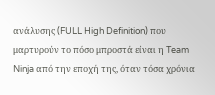ανάλυσης (FULL High Definition) που μαρτυρούν το πόσο μπροστά είναι η Team Ninja από την εποχή της, όταν τόσα χρόνια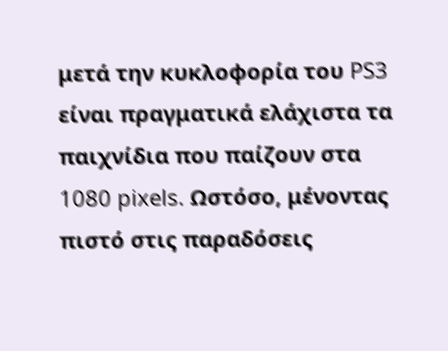μετά την κυκλοφορία του PS3 είναι πραγματικά ελάχιστα τα παιχνίδια που παίζουν στα 1080 pixels. Ωστόσο, μένοντας πιστό στις παραδόσεις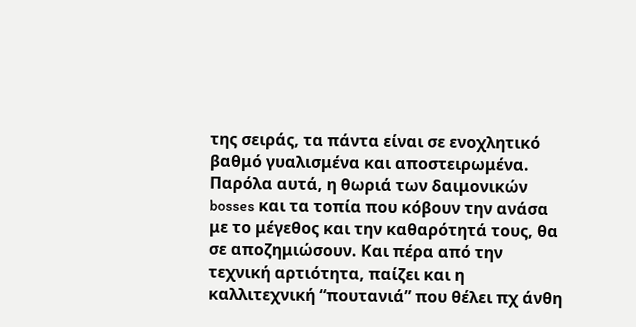της σειράς, τα πάντα είναι σε ενοχλητικό βαθμό γυαλισμένα και αποστειρωμένα. Παρόλα αυτά, η θωριά των δαιμονικών bosses και τα τοπία που κόβουν την ανάσα με το μέγεθος και την καθαρότητά τους, θα σε αποζημιώσουν. Και πέρα από την τεχνική αρτιότητα, παίζει και η καλλιτεχνική “πουτανιά” που θέλει πχ άνθη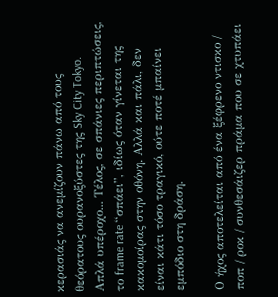κερασιάς να ανεμίζουν πάνω από τους θεόρατους ουρανοξύστες της Sky City Tokyo. Απλά υπέροχο... Τέλος, σε σπάνιες περιπτώσεις, το frame rate “σπάει”, ιδίως όταν γίνεται της κακομοίρας στην οθόνη. Αλλά και πάλι, δεν είναι κάτι τόσο τραγικό, ούτε ποτέ μπαίνει εμπόδιο στη δράση.

Ο ήχος αποτελείται από ένα ξέφρενο ντισκο / ποπ / ροκ / συνθεσάιζερ πράμα που σε χτυπάει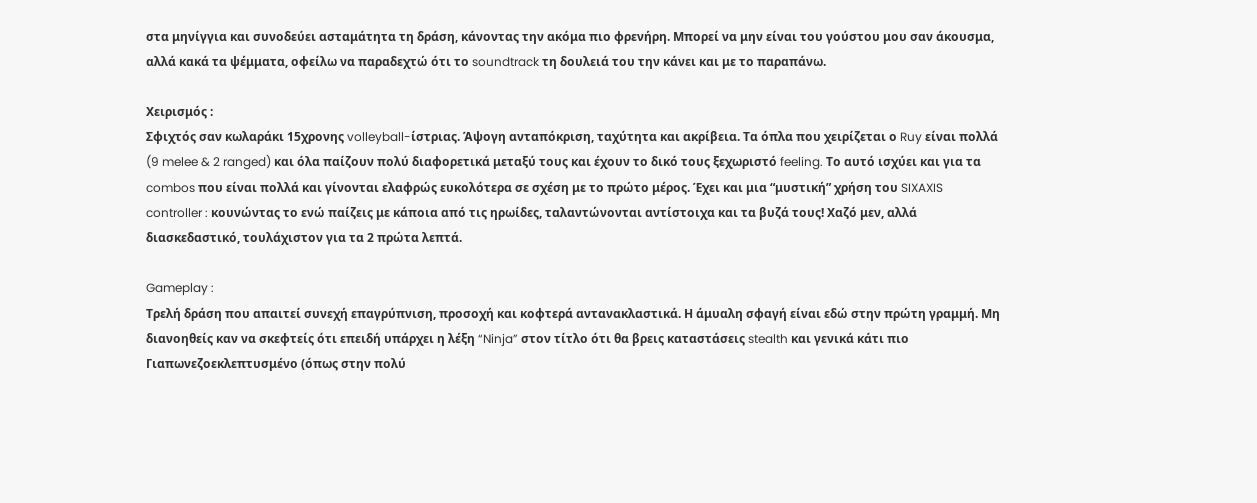στα μηνίγγια και συνοδεύει ασταμάτητα τη δράση, κάνοντας την ακόμα πιο φρενήρη. Μπορεί να μην είναι του γούστου μου σαν άκουσμα, αλλά κακά τα ψέμματα, οφείλω να παραδεχτώ ότι το soundtrack τη δουλειά του την κάνει και με το παραπάνω.

Χειρισμός :
Σφιχτός σαν κωλαράκι 15χρονης volleyball-ίστριας. Άψογη ανταπόκριση, ταχύτητα και ακρίβεια. Τα όπλα που χειρίζεται ο Ruy είναι πολλά (9 melee & 2 ranged) και όλα παίζουν πολύ διαφορετικά μεταξύ τους και έχουν το δικό τους ξεχωριστό feeling. Το αυτό ισχύει και για τα combos που είναι πολλά και γίνονται ελαφρώς ευκολότερα σε σχέση με το πρώτο μέρος. Έχει και μια “μυστική” χρήση του SIXAXIS controller : κουνώντας το ενώ παίζεις με κάποια από τις ηρωίδες, ταλαντώνονται αντίστοιχα και τα βυζά τους! Χαζό μεν, αλλά διασκεδαστικό, τουλάχιστον για τα 2 πρώτα λεπτά.

Gameplay :
Τρελή δράση που απαιτεί συνεχή επαγρύπνιση, προσοχή και κοφτερά αντανακλαστικά. Η άμυαλη σφαγή είναι εδώ στην πρώτη γραμμή. Μη διανοηθείς καν να σκεφτείς ότι επειδή υπάρχει η λέξη “Ninja” στον τίτλο ότι θα βρεις καταστάσεις stealth και γενικά κάτι πιο Γιαπωνεζοεκλεπτυσμένο (όπως στην πολύ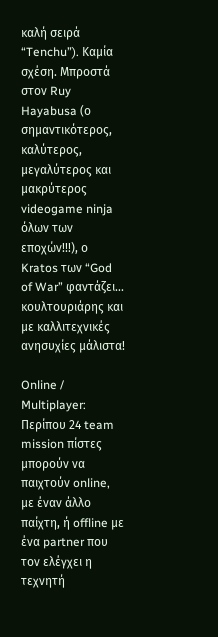καλή σειρά “Tenchu”). Καμία σχέση. Μπροστά στον Ruy Hayabusa (ο σημαντικότερος, καλύτερος, μεγαλύτερος και μακρύτερος videogame ninja όλων των εποχών!!!), ο Kratos των “God of War” φαντάζει... κουλτουριάρης και με καλλιτεχνικές ανησυχίες μάλιστα!

Online / Multiplayer:
Περίπου 24 team mission πίστες μπορούν να παιχτούν online, με έναν άλλο παίχτη, ή offline με ένα partner που τον ελέγχει η τεχνητή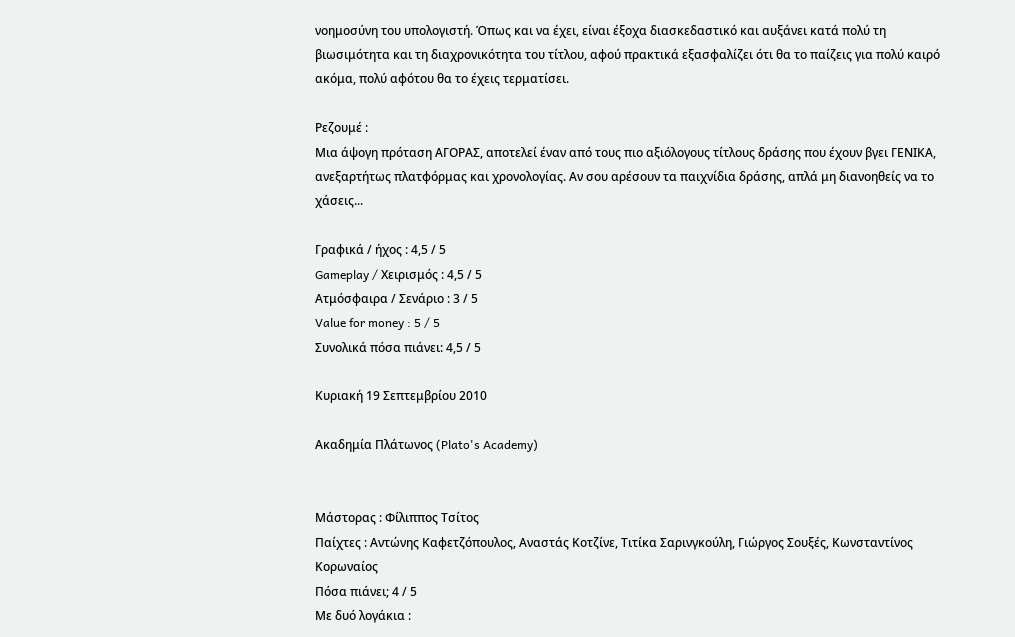νοημοσύνη του υπολογιστή. Όπως και να έχει, είναι έξοχα διασκεδαστικό και αυξάνει κατά πολύ τη βιωσιμότητα και τη διαχρονικότητα του τίτλου, αφού πρακτικά εξασφαλίζει ότι θα το παίζεις για πολύ καιρό ακόμα, πολύ αφότου θα το έχεις τερματίσει.

Ρεζουμέ :
Μια άψογη πρόταση ΑΓΟΡΑΣ, αποτελεί έναν από τους πιο αξιόλογους τίτλους δράσης που έχουν βγει ΓΕΝΙΚΑ, ανεξαρτήτως πλατφόρμας και χρονολογίας. Αν σου αρέσουν τα παιχνίδια δράσης, απλά μη διανοηθείς να το χάσεις...

Γραφικά / ήχος : 4,5 / 5
Gameplay / Χειρισμός : 4,5 / 5
Ατμόσφαιρα / Σενάριο : 3 / 5
Value for money : 5 / 5
Συνολικά πόσα πιάνει: 4,5 / 5

Κυριακή 19 Σεπτεμβρίου 2010

Ακαδημία Πλάτωνος (Plato's Academy)


Μάστορας : Φίλιππος Τσίτος
Παίχτες : Αντώνης Καφετζόπουλος, Αναστάς Κοτζίνε, Τιτίκα Σαρινγκούλη, Γιώργος Σουξές, Κωνσταντίνος Κορωναίος
Πόσα πιάνει; 4 / 5
Με δυό λογάκια :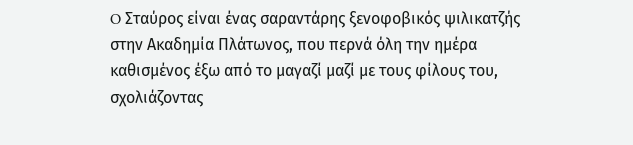O Σταύρος είναι ένας σαραντάρης ξενοφοβικός ψιλικατζής στην Ακαδημία Πλάτωνος, που περνά όλη την ημέρα καθισμένος έξω από το μαγαζί μαζί με τους φίλους του, σχολιάζοντας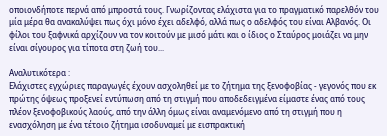οποιονδήποτε περνά από μπροστά τους. Γνωρίζοντας ελάχιστα για το πραγματικό παρελθόν του μία μέρα θα ανακαλύψει πως όχι μόνο έχει αδελφό, αλλά πως ο αδελφός του είναι Αλβανός. Οι φίλοι του ξαφνικά αρχίζουν να τον κοιτούν με μισό μάτι και ο ίδιος ο Σταύρος μοιάζει να μην είναι σίγουρος για τίποτα στη ζωή του...

Αναλυτικότερα :
Ελάχιστες εγχώριες παραγωγές έχουν ασχοληθεί με το ζήτημα της ξενοφοβίας - γεγονός που εκ πρώτης όψεως προξενεί εντύπωση από τη στιγμή που αποδεδειγμένα είμαστε ένας από τους πλέον ξενοφοβικούς λαούς, από την άλλη όμως είναι αναμενόμενο από τη στιγμή που η ενασχόληση με ένα τέτοιο ζήτημα ισοδυναμεί με εισπρακτική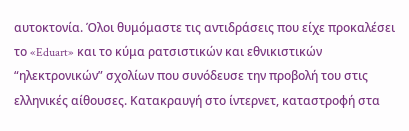αυτοκτονία. Όλοι θυμόμαστε τις αντιδράσεις που είχε προκαλέσει το «Eduart» και το κύμα ρατσιστικών και εθνικιστικών “ηλεκτρονικών” σχολίων που συνόδευσε την προβολή του στις ελληνικές αίθουσες. Κατακραυγή στο ίντερνετ, καταστροφή στα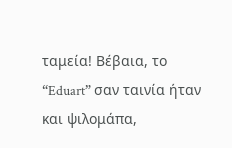ταμεία! Βέβαια, το “Eduart” σαν ταινία ήταν και ψιλομάπα,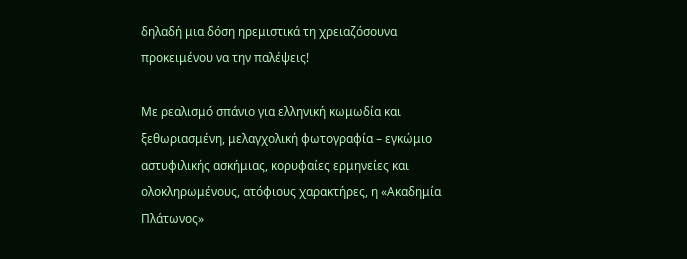δηλαδή μια δόση ηρεμιστικά τη χρειαζόσουνα προκειμένου να την παλέψεις!

Με ρεαλισμό σπάνιο για ελληνική κωμωδία και ξεθωριασμένη, μελαγχολική φωτογραφία – εγκώμιο αστυφιλικής ασκήμιας, κορυφαίες ερμηνείες και ολοκληρωμένους, ατόφιους χαρακτήρες, η «Ακαδημία Πλάτωνος»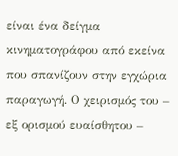είναι ένα δείγμα κινηματογράφου από εκείνα που σπανίζουν στην εγχώρια παραγωγή. Ο χειρισμός του – εξ ορισμού ευαίσθητου –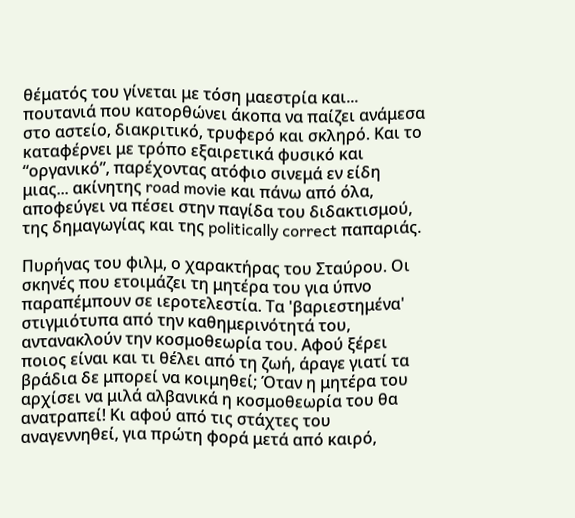θέματός του γίνεται με τόση μαεστρία και... πουτανιά που κατορθώνει άκοπα να παίζει ανάμεσα στο αστείο, διακριτικό, τρυφερό και σκληρό. Και το καταφέρνει με τρόπο εξαιρετικά φυσικό και “οργανικό”, παρέχοντας ατόφιο σινεμά εν είδη μιας... ακίνητης road movie και πάνω από όλα, αποφεύγει να πέσει στην παγίδα του διδακτισμού, της δημαγωγίας και της politically correct παπαριάς.

Πυρήνας του φιλμ, ο χαρακτήρας του Σταύρου. Οι σκηνές που ετοιμάζει τη μητέρα του για ύπνο παραπέμπουν σε ιεροτελεστία. Τα 'βαριεστημένα' στιγμιότυπα από την καθημερινότητά του, αντανακλούν την κοσμοθεωρία του. Αφού ξέρει ποιος είναι και τι θέλει από τη ζωή, άραγε γιατί τα βράδια δε μπορεί να κοιμηθεί; Όταν η μητέρα του αρχίσει να μιλά αλβανικά η κοσμοθεωρία του θα ανατραπεί! Κι αφού από τις στάχτες του αναγεννηθεί, για πρώτη φορά μετά από καιρό,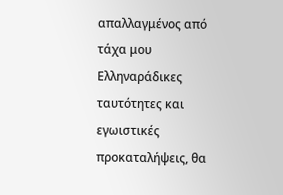απαλλαγμένος από τάχα μου Ελληναράδικες ταυτότητες και εγωιστικές προκαταλήψεις, θα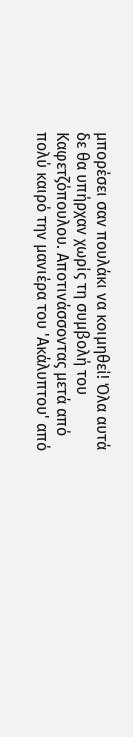μπορέσει σαν πουλάκι να κοιμηθεί! Όλα αυτά δε θα υπήρχαν χωρίς τη συμβολή του Καφετζόπουλου. Αποτινάσσοντας μετά από πολύ καιρό την μανιέρα του 'Ακάλυπτου' από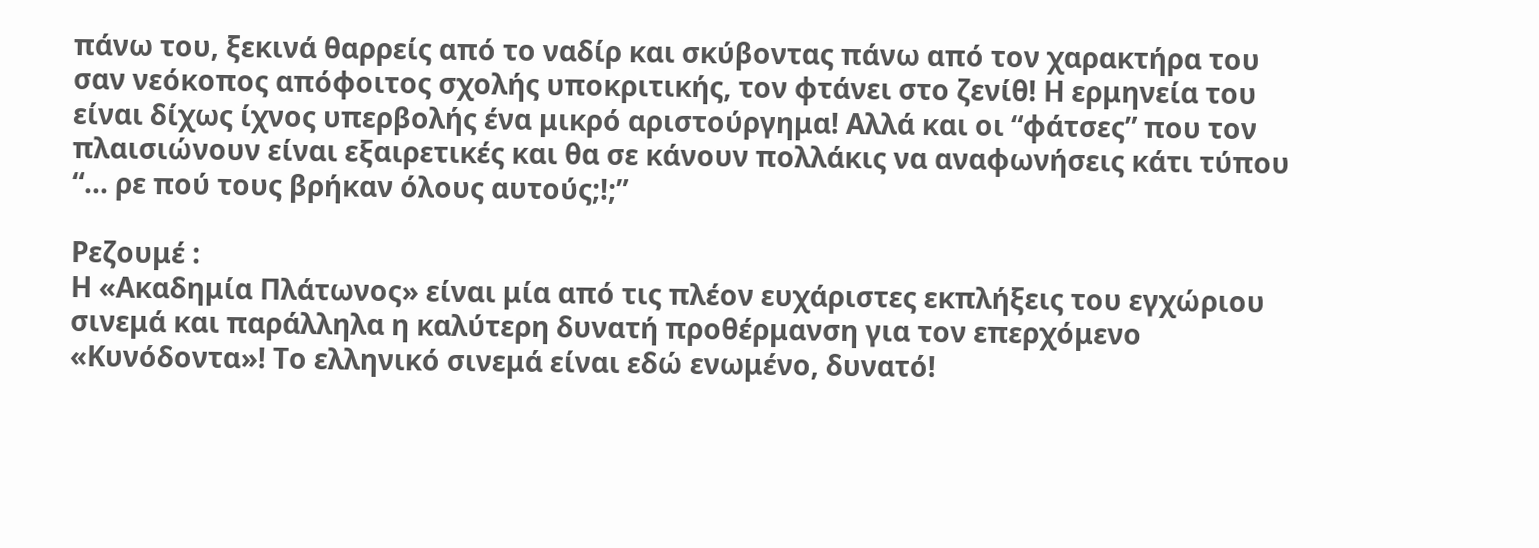πάνω του, ξεκινά θαρρείς από το ναδίρ και σκύβοντας πάνω από τον χαρακτήρα του σαν νεόκοπος απόφοιτος σχολής υποκριτικής, τον φτάνει στο ζενίθ! Η ερμηνεία του είναι δίχως ίχνος υπερβολής ένα μικρό αριστούργημα! Αλλά και οι “φάτσες” που τον πλαισιώνουν είναι εξαιρετικές και θα σε κάνουν πολλάκις να αναφωνήσεις κάτι τύπου “... ρε πού τους βρήκαν όλους αυτούς;!;”

Ρεζουμέ :
Η «Ακαδημία Πλάτωνος» είναι μία από τις πλέον ευχάριστες εκπλήξεις του εγχώριου σινεμά και παράλληλα η καλύτερη δυνατή προθέρμανση για τον επερχόμενο «Κυνόδοντα»! Το ελληνικό σινεμά είναι εδώ ενωμένο, δυνατό!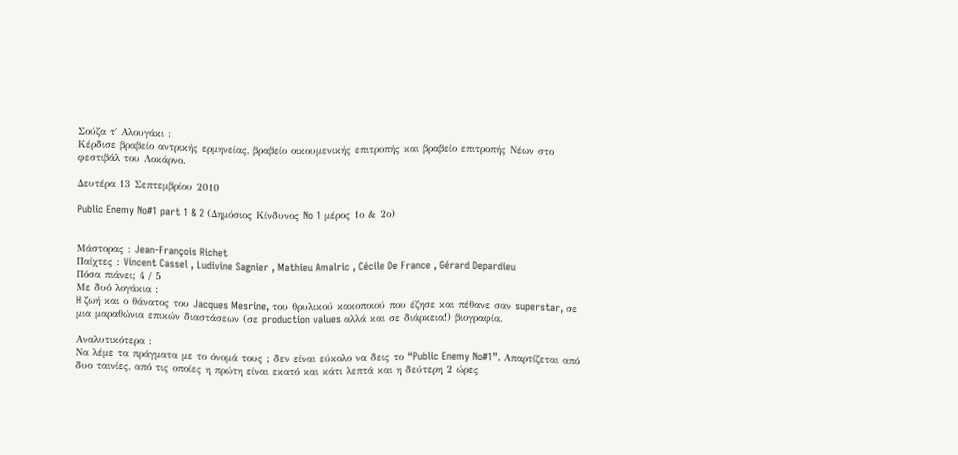Σούζα τ΄ Αλουγάκι :
Κέρδισε βραβείο αντρικής ερμηνείας, βραβείο οικουμενικής επιτροπής και βραβείο επιτροπής Νέων στο φεστιβάλ του Λοκάρνο.

Δευτέρα 13 Σεπτεμβρίου 2010

Public Enemy No#1 part 1 & 2 (Δημόσιος Κίνδυνος No 1 μέρος 1ο & 2ο)


Μάστορας : Jean-François Richet
Παίχτες : Vincent Cassel , Ludivine Sagnier , Mathieu Amalric , Cécile De France , Gérard Depardieu
Πόσα πιάνει; 4 / 5
Με δυό λογάκια :
H ζωή και ο θάνατος του Jacques Mesrine, του θρυλικού κακοποιού που έζησε και πέθανε σαν superstar, σε μια μαραθώνια επικών διαστάσεων (σε production values αλλά και σε διάρκεια!) βιογραφία.

Αναλυτικότερα :
Να λέμε τα πράγματα με το όνομά τους ; δεν είναι εύκολο να δεις το “Public Enemy No#1”. Απαρτίζεται από δυο ταινίες, από τις οποίες η πρώτη είναι εκατό και κάτι λεπτά και η δεύτερη 2 ώρες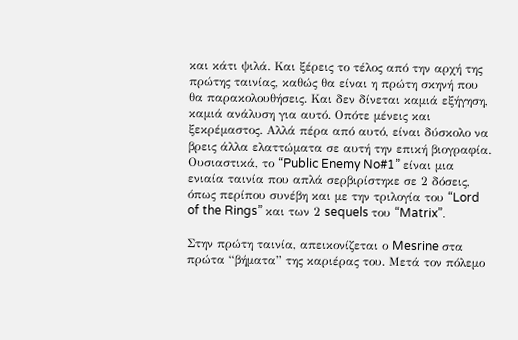και κάτι ψιλά. Και ξέρεις το τέλος από την αρχή της πρώτης ταινίας, καθώς θα είναι η πρώτη σκηνή που θα παρακολουθήσεις. Και δεν δίνεται καμιά εξήγηση, καμιά ανάλυση για αυτό. Οπότε μένεις και ξεκρέμαστος. Αλλά πέρα από αυτό, είναι δύσκολο να βρεις άλλα ελαττώματα σε αυτή την επική βιογραφία. Ουσιαστικά, το “Public Enemy No#1” είναι μια ενιαία ταινία που απλά σερβιρίστηκε σε 2 δόσεις, όπως περίπου συνέβη και με την τριλογία του “Lord of the Rings” και των 2 sequels του “Matrix”.

Στην πρώτη ταινία, απεικονίζεται ο Mesrine στα πρώτα “βήματα” της καριέρας του. Μετά τον πόλεμο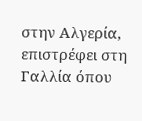στην Αλγερία, επιστρέφει στη Γαλλία όπου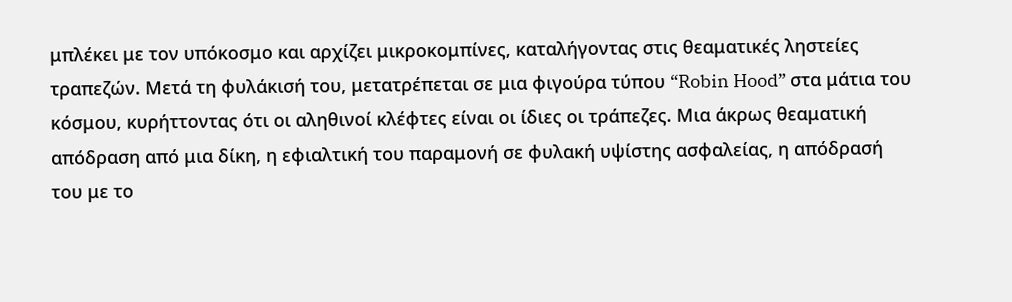μπλέκει με τον υπόκοσμο και αρχίζει μικροκομπίνες, καταλήγοντας στις θεαματικές ληστείες τραπεζών. Μετά τη φυλάκισή του, μετατρέπεται σε μια φιγούρα τύπου “Robin Hood” στα μάτια του κόσμου, κυρήττοντας ότι οι αληθινοί κλέφτες είναι οι ίδιες οι τράπεζες. Μια άκρως θεαματική απόδραση από μια δίκη, η εφιαλτική του παραμονή σε φυλακή υψίστης ασφαλείας, η απόδρασή του με το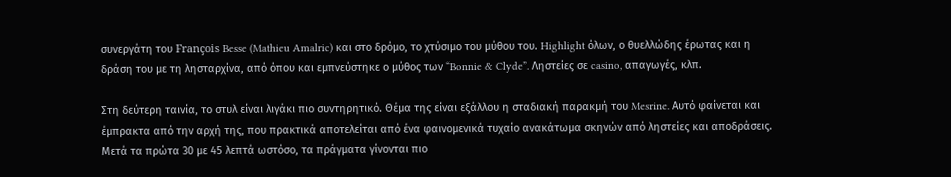συνεργάτη του François Besse (Mathieu Amalric) και στο δρόμο, το χτύσιμο του μύθου του. Highlight όλων, ο θυελλώδης έρωτας και η δράση του με τη λησταρχίνα, από όπου και εμπνεύστηκε ο μύθος των “Bonnie & Clyde”. Ληστείες σε casino, απαγωγές, κλπ.

Στη δεύτερη ταινία, το στυλ είναι λιγάκι πιο συντηρητικό. Θέμα της είναι εξάλλου η σταδιακή παρακμή του Mesrine. Αυτό φαίνεται και έμπρακτα από την αρχή της, που πρακτικά αποτελείται από ένα φαινομενικά τυχαίο ανακάτωμα σκηνών από ληστείες και αποδράσεις. Μετά τα πρώτα 30 με 45 λεπτά ωστόσο, τα πράγματα γίνονται πιο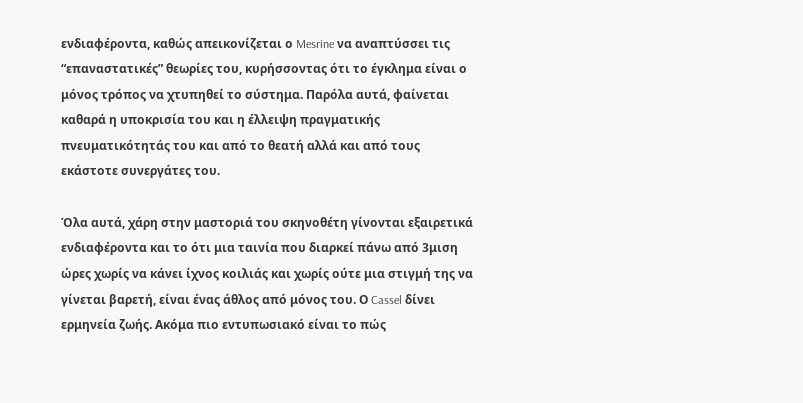ενδιαφέροντα, καθώς απεικονίζεται ο Mesrine να αναπτύσσει τις “επαναστατικές” θεωρίες του, κυρήσσοντας ότι το έγκλημα είναι ο μόνος τρόπος να χτυπηθεί το σύστημα. Παρόλα αυτά, φαίνεται καθαρά η υποκρισία του και η έλλειψη πραγματικής πνευματικότητάς του και από το θεατή αλλά και από τους εκάστοτε συνεργάτες του.

Όλα αυτά, χάρη στην μαστοριά του σκηνοθέτη γίνονται εξαιρετικά ενδιαφέροντα και το ότι μια ταινία που διαρκεί πάνω από 3μιση ώρες χωρίς να κάνει ίχνος κοιλιάς και χωρίς ούτε μια στιγμή της να γίνεται βαρετή, είναι ένας άθλος από μόνος του. Ο Cassel δίνει ερμηνεία ζωής. Ακόμα πιο εντυπωσιακό είναι το πώς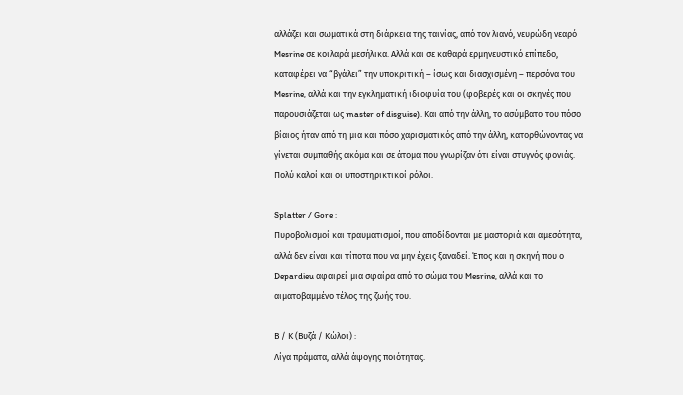αλλάζει και σωματικά στη διάρκεια της ταινίας, από τον λιανό, νευρώδη νεαρό Mesrine σε κοιλαρά μεσήλικα. Αλλά και σε καθαρά ερμηνευστικό επίπεδο, καταφέρει να “βγάλει” την υποκριτική – ίσως και διασχισμένη – περσόνα του Mesrine, αλλά και την εγκληματική ιδιοφυία του (φοβερές και οι σκηνές που παρουσιάζεται ως master of disguise). Και από την άλλη, το ασύμβατο του πόσο βίαιος ήταν από τη μια και πόσο χαρισματικός από την άλλη, κατορθώνοντας να γίνεται συμπαθής ακόμα και σε άτομα που γνωρίζαν ότι είναι στυγνός φονιάς. Πολύ καλοί και οι υποστηρικτικοί ρόλοι.

Splatter / Gore :
Πυροβολισμοί και τραυματισμοί, που αποδίδονται με μαστοριά και αμεσότητα, αλλά δεν είναι και τίποτα που να μην έχεις ξαναδεί. Έπος και η σκηνή που ο Depardieu αφαιρεί μια σφαίρα από το σώμα του Mesrine, αλλά και το αιματοβαμμένο τέλος της ζωής του.

Β / Κ (Βυζά / Κώλοι) :
Λίγα πράματα, αλλά άψογης ποιότητας.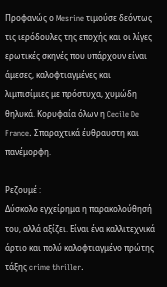Προφανώς ο Mesrine τιμούσε δεόντως τις ιερόδουλες της εποχής και οι λίγες ερωτικές σκηνές που υπάρχουν είναι άμεσες, καλοφτιαγμένες και λιμπισίμιες με πρόστυχα, χυμώδη θηλυκά. Κορυφαία όλων η Cecile De France. Σπαραχτικά έυθραυστη και πανέμορφη.

Ρεζουμέ :
Δύσκολο εγχείρημα η παρακολούθησή του, αλλά αξίζει. Είναι ένα καλλιτεχνικά άρτιο και πολύ καλοφτιαγμένο πρώτης τάξης crime thriller.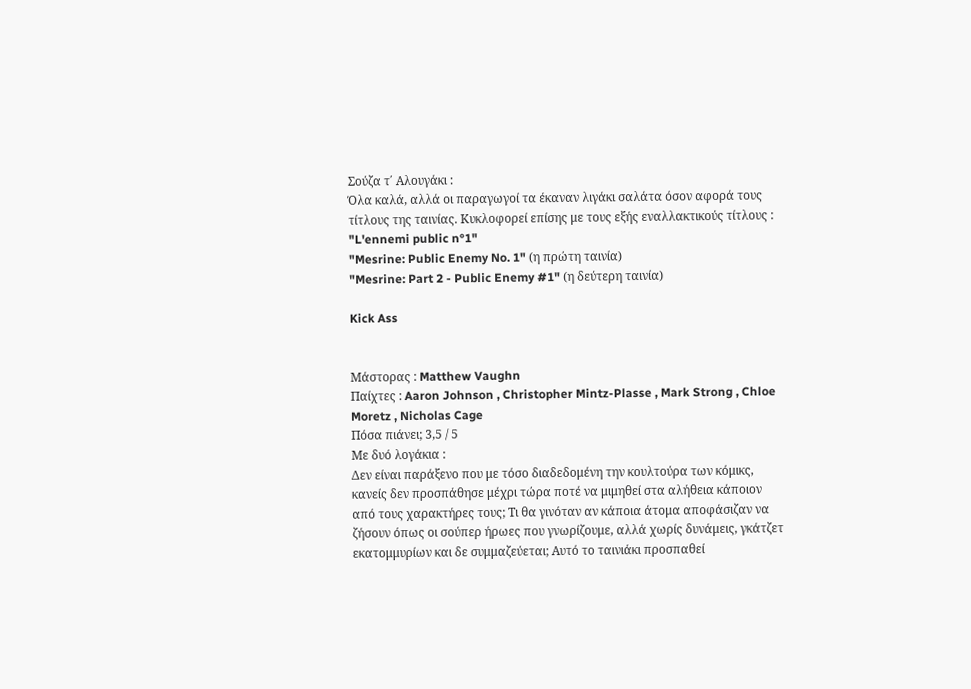Σούζα τ΄ Αλουγάκι :
Όλα καλά, αλλά οι παραγωγοί τα έκαναν λιγάκι σαλάτα όσον αφορά τους τίτλους της ταινίας. Κυκλοφορεί επίσης με τους εξής εναλλακτικούς τίτλους :
"L'ennemi public n°1"
"Mesrine: Public Enemy No. 1" (η πρώτη ταινία)
"Mesrine: Part 2 - Public Enemy #1" (η δεύτερη ταινία)

Kick Ass


Μάστορας : Matthew Vaughn
Παίχτες : Aaron Johnson , Christopher Mintz-Plasse , Mark Strong , Chloe Moretz , Nicholas Cage
Πόσα πιάνει; 3,5 / 5
Με δυό λογάκια :
Δεν είναι παράξενο που με τόσο διαδεδομένη την κουλτούρα των κόμικς, κανείς δεν προσπάθησε μέχρι τώρα ποτέ να μιμηθεί στα αλήθεια κάποιον από τους χαρακτήρες τους; Τι θα γινόταν αν κάποια άτομα αποφάσιζαν να ζήσουν όπως οι σούπερ ήρωες που γνωρίζουμε, αλλά χωρίς δυνάμεις, γκάτζετ εκατομμυρίων και δε συμμαζεύεται; Αυτό το ταινιάκι προσπαθεί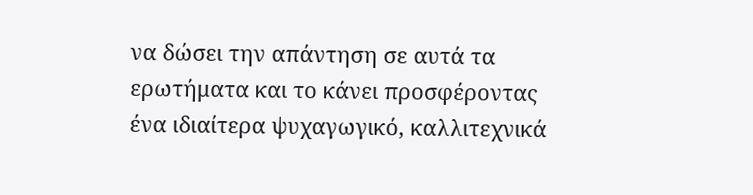να δώσει την απάντηση σε αυτά τα ερωτήματα και το κάνει προσφέροντας ένα ιδιαίτερα ψυχαγωγικό, καλλιτεχνικά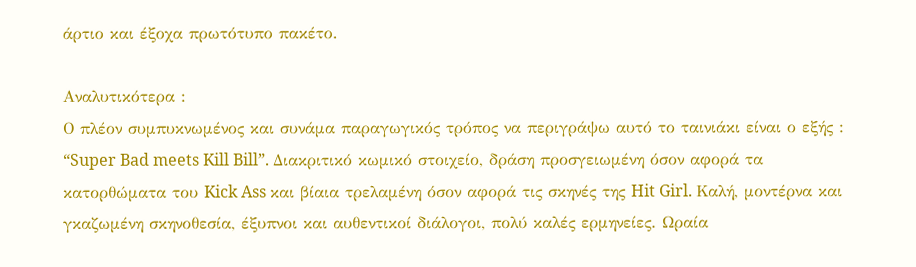άρτιο και έξοχα πρωτότυπο πακέτο.

Αναλυτικότερα :
Ο πλέον συμπυκνωμένος και συνάμα παραγωγικός τρόπος να περιγράψω αυτό το ταινιάκι είναι ο εξής : “Super Bad meets Kill Bill”. Διακριτικό κωμικό στοιχείο, δράση προσγειωμένη όσον αφορά τα κατορθώματα του Kick Ass και βίαια τρελαμένη όσον αφορά τις σκηνές της Hit Girl. Καλή, μοντέρνα και γκαζωμένη σκηνοθεσία, έξυπνοι και αυθεντικοί διάλογοι, πολύ καλές ερμηνείες. Ωραία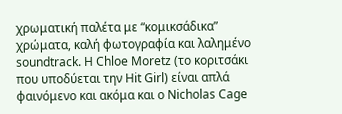χρωματική παλέτα με “κομικσάδικα” χρώματα, καλή φωτογραφία και λαλημένο soundtrack. Η Chloe Moretz (το κοριτσάκι που υποδύεται την Hit Girl) είναι απλά φαινόμενο και ακόμα και ο Nicholas Cage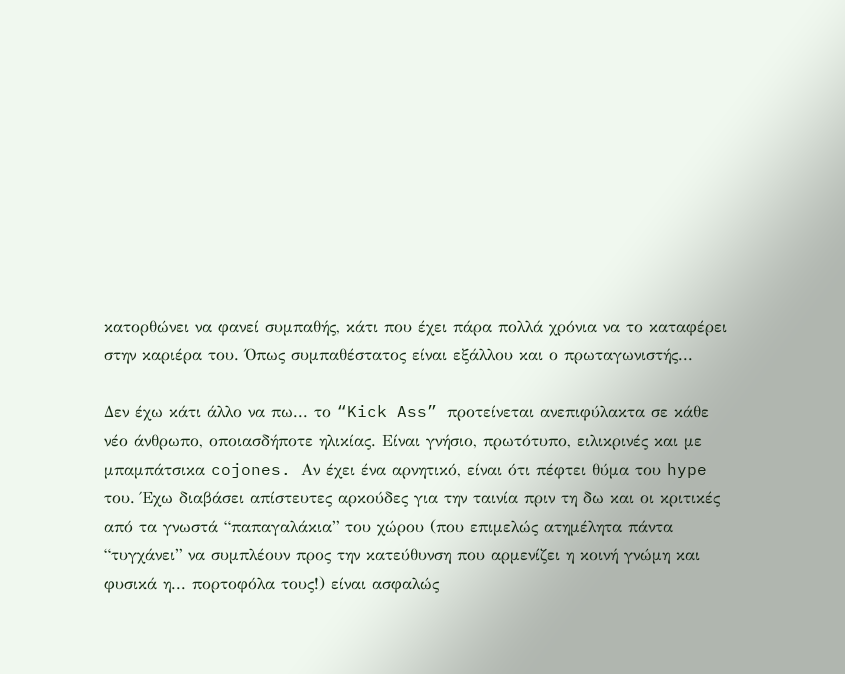κατορθώνει να φανεί συμπαθής, κάτι που έχει πάρα πολλά χρόνια να το καταφέρει στην καριέρα του. Όπως συμπαθέστατος είναι εξάλλου και ο πρωταγωνιστής...

Δεν έχω κάτι άλλο να πω... το “Kick Ass” προτείνεται ανεπιφύλακτα σε κάθε νέο άνθρωπο, οποιασδήποτε ηλικίας. Είναι γνήσιο, πρωτότυπο, ειλικρινές και με μπαμπάτσικα cojones. Αν έχει ένα αρνητικό, είναι ότι πέφτει θύμα του hype του. Έχω διαβάσει απίστευτες αρκούδες για την ταινία πριν τη δω και οι κριτικές από τα γνωστά “παπαγαλάκια” του χώρου (που επιμελώς ατημέλητα πάντα “τυγχάνει” να συμπλέουν προς την κατεύθυνση που αρμενίζει η κοινή γνώμη και φυσικά η... πορτοφόλα τους!) είναι ασφαλώς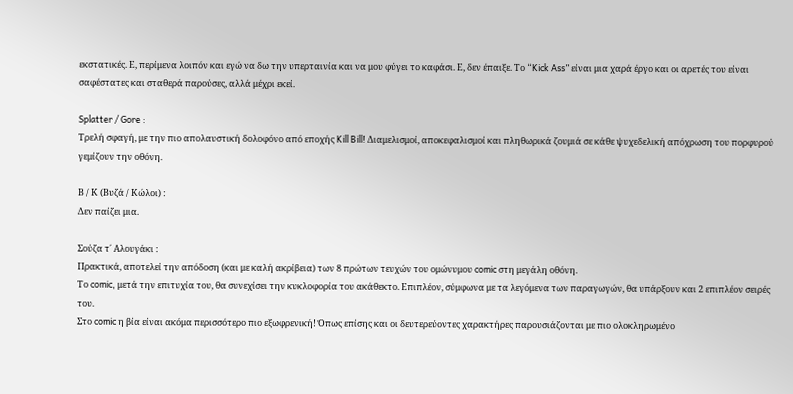εκστατικές. Ε, περίμενα λοιπόν και εγώ να δω την υπερταινία και να μου φύγει το καφάσι. Ε, δεν έπαιξε. Το “Kick Ass” είναι μια χαρά έργο και οι αρετές του είναι σαφέστατες και σταθερά παρούσες, αλλά μέχρι εκεί.

Splatter / Gore :
Τρελή σφαγή, με την πιο απολαυστική δολοφόνο από εποχής Kill Bill! Διαμελισμοί, αποκεφαλισμοί και πληθωρικά ζουμιά σε κάθε ψυχεδελική απόχρωση του πορφυρού γεμίζουν την οθόνη.

Β / Κ (Βυζά / Κώλοι) :
Δεν παίζει μια.

Σούζα τ΄ Αλουγάκι :
Πρακτικά, αποτελεί την απόδοση (και με καλή ακρίβεια) των 8 πρώτων τευχών του ομώνυμου comic στη μεγάλη οθόνη.
Το comic, μετά την επιτυχία του, θα συνεχίσει την κυκλοφορία του ακάθεκτο. Επιπλέον, σύμφωνα με τα λεγόμενα των παραγωγών, θα υπάρξουν και 2 επιπλέον σειρές του.
Στο comic η βία είναι ακόμα περισσότερο πιο εξωφρενική! Όπως επίσης και οι δευτερεύοντες χαρακτήρες παρουσιάζονται με πιο ολοκληρωμένο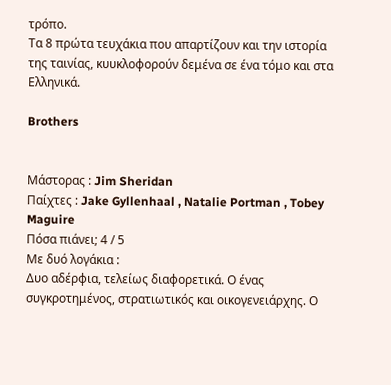τρόπο.
Τα 8 πρώτα τευχάκια που απαρτίζουν και την ιστορία της ταινίας, κυυκλοφορούν δεμένα σε ένα τόμο και στα Ελληνικά.

Brothers


Μάστορας : Jim Sheridan
Παίχτες : Jake Gyllenhaal , Natalie Portman , Tobey Maguire
Πόσα πιάνει; 4 / 5
Με δυό λογάκια :
Δυο αδέρφια, τελείως διαφορετικά. Ο ένας συγκροτημένος, στρατιωτικός και οικογενειάρχης. Ο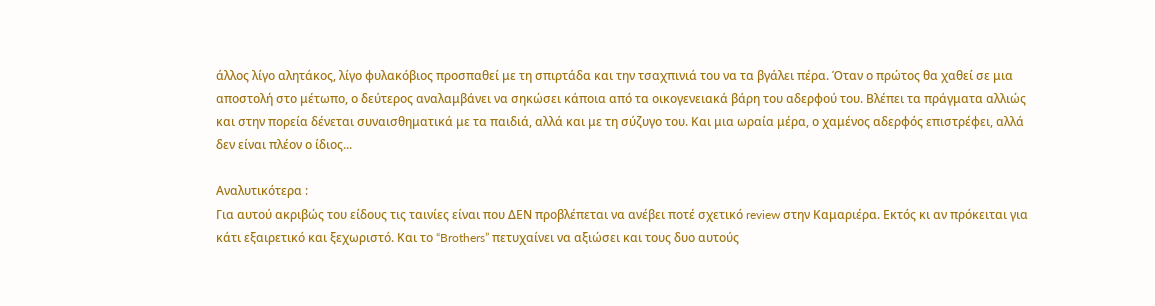άλλος λίγο αλητάκος, λίγο φυλακόβιος προσπαθεί με τη σπιρτάδα και την τσαχπινιά του να τα βγάλει πέρα. Όταν ο πρώτος θα χαθεί σε μια αποστολή στο μέτωπο, ο δεύτερος αναλαμβάνει να σηκώσει κάποια από τα οικογενειακά βάρη του αδερφού του. Βλέπει τα πράγματα αλλιώς και στην πορεία δένεται συναισθηματικά με τα παιδιά, αλλά και με τη σύζυγο του. Και μια ωραία μέρα, ο χαμένος αδερφός επιστρέφει, αλλά δεν είναι πλέον ο ίδιος...

Αναλυτικότερα :
Για αυτού ακριβώς του είδους τις ταινίες είναι που ΔΕΝ προβλέπεται να ανέβει ποτέ σχετικό review στην Καμαριέρα. Εκτός κι αν πρόκειται για κάτι εξαιρετικό και ξεχωριστό. Και το “Brothers” πετυχαίνει να αξιώσει και τους δυο αυτούς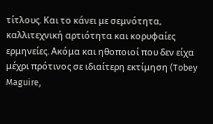τίτλους. Και το κάνει με σεμνότητα, καλλιτεχνική αρτιότητα και κορυφαίες ερμηνείες. Ακόμα και ηθοποιοί που δεν είχα μέχρι πρότινος σε ιδιαίτερη εκτίμηση (Tobey Maguire,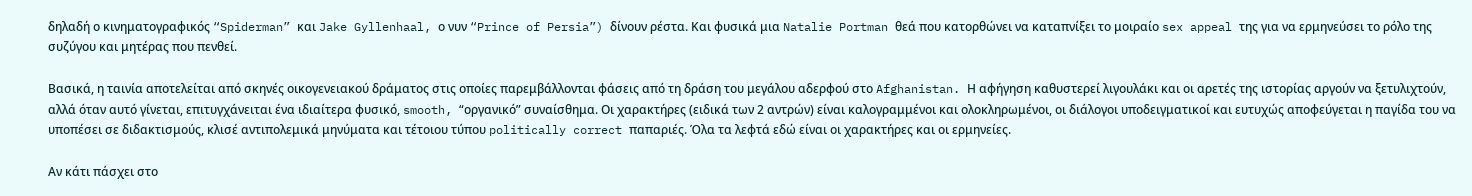δηλαδή ο κινηματογραφικός “Spiderman” και Jake Gyllenhaal, ο νυν “Prince of Persia”) δίνουν ρέστα. Και φυσικά μια Natalie Portman θεά που κατορθώνει να καταπνίξει το μοιραίο sex appeal της για να ερμηνεύσει το ρόλο της συζύγου και μητέρας που πενθεί.

Βασικά, η ταινία αποτελείται από σκηνές οικογενειακού δράματος στις οποίες παρεμβάλλονται φάσεις από τη δράση του μεγάλου αδερφού στο Afghanistan. Η αφήγηση καθυστερεί λιγουλάκι και οι αρετές της ιστορίας αργούν να ξετυλιχτούν, αλλά όταν αυτό γίνεται, επιτυγχάνειται ένα ιδιαίτερα φυσικό, smooth, “οργανικό” συναίσθημα. Οι χαρακτήρες (ειδικά των 2 αντρών) είναι καλογραμμένοι και ολοκληρωμένοι, οι διάλογοι υποδειγματικοί και ευτυχώς αποφεύγεται η παγίδα του να υποπέσει σε διδακτισμούς, κλισέ αντιπολεμικά μηνύματα και τέτοιου τύπου politically correct παπαριές. Όλα τα λεφτά εδώ είναι οι χαρακτήρες και οι ερμηνείες.

Αν κάτι πάσχει στο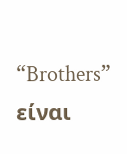“Brothers” είναι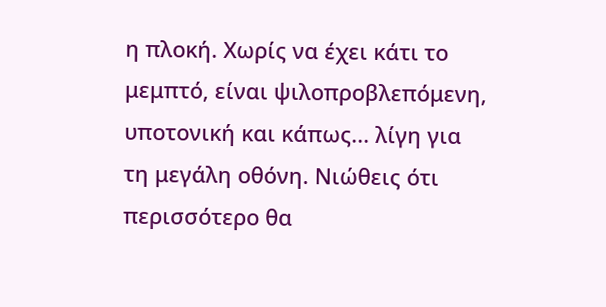η πλοκή. Χωρίς να έχει κάτι το μεμπτό, είναι ψιλοπροβλεπόμενη, υποτονική και κάπως... λίγη για τη μεγάλη οθόνη. Νιώθεις ότι περισσότερο θα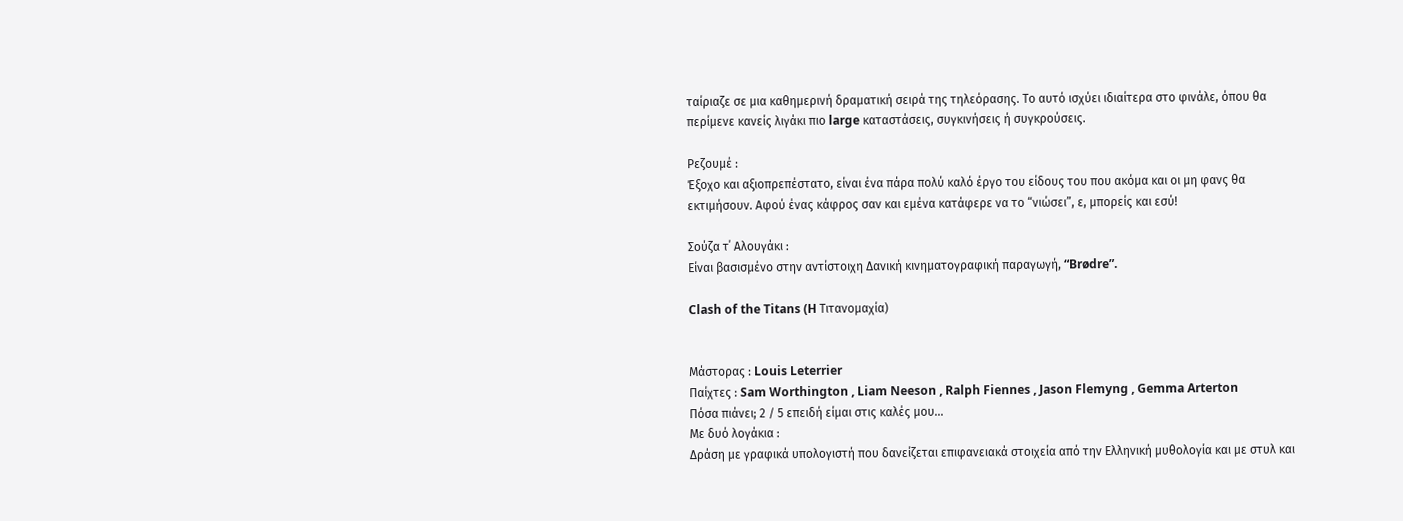ταίριαζε σε μια καθημερινή δραματική σειρά της τηλεόρασης. Το αυτό ισχύει ιδιαίτερα στο φινάλε, όπου θα περίμενε κανείς λιγάκι πιο large καταστάσεις, συγκινήσεις ή συγκρούσεις.

Ρεζουμέ :
Έξοχο και αξιοπρεπέστατο, είναι ένα πάρα πολύ καλό έργο του είδους του που ακόμα και οι μη φανς θα εκτιμήσουν. Αφού ένας κάφρος σαν και εμένα κατάφερε να το “νιώσει”, ε, μπορείς και εσύ!

Σούζα τ΄ Αλουγάκι :
Είναι βασισμένο στην αντίστοιχη Δανική κινηματογραφική παραγωγή, “Brødre”.

Clash of the Titans (H Τιτανομαχία)


Μάστορας : Louis Leterrier
Παίχτες : Sam Worthington , Liam Neeson , Ralph Fiennes , Jason Flemyng , Gemma Arterton
Πόσα πιάνει; 2 / 5 επειδή είμαι στις καλές μου...
Με δυό λογάκια :
Δράση με γραφικά υπολογιστή που δανείζεται επιφανειακά στοιχεία από την Ελληνική μυθολογία και με στυλ και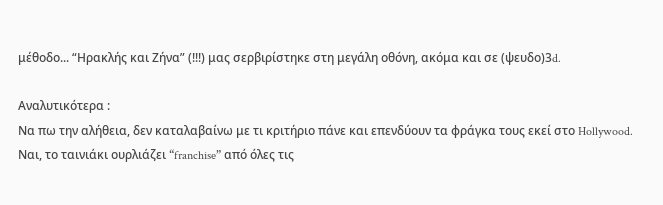μέθοδο... “Ηρακλής και Ζήνα” (!!!) μας σερβιρίστηκε στη μεγάλη οθόνη, ακόμα και σε (ψευδο)3d.

Αναλυτικότερα :
Να πω την αλήθεια, δεν καταλαβαίνω με τι κριτήριο πάνε και επενδύουν τα φράγκα τους εκεί στο Hollywood. Ναι, το ταινιάκι ουρλιάζει “franchise” από όλες τις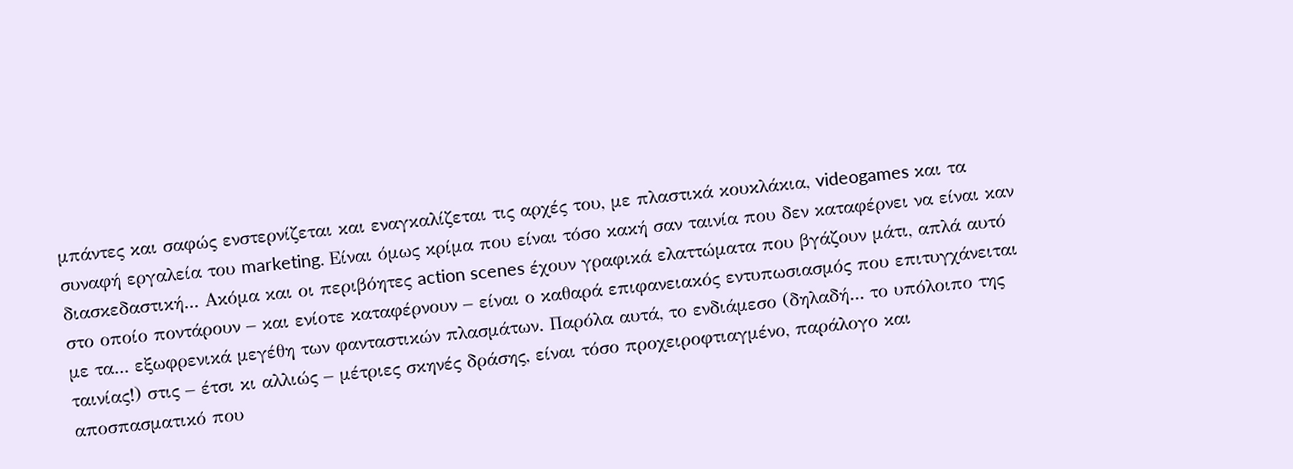μπάντες και σαφώς ενστερνίζεται και εναγκαλίζεται τις αρχές του, με πλαστικά κουκλάκια, videogames και τα συναφή εργαλεία του marketing. Είναι όμως κρίμα που είναι τόσο κακή σαν ταινία που δεν καταφέρνει να είναι καν διασκεδαστική... Ακόμα και οι περιβόητες action scenes έχουν γραφικά ελαττώματα που βγάζουν μάτι, απλά αυτό στο οποίο ποντάρουν – και ενίοτε καταφέρνουν – είναι ο καθαρά επιφανειακός εντυπωσιασμός που επιτυγχάνειται με τα... εξωφρενικά μεγέθη των φανταστικών πλασμάτων. Παρόλα αυτά, το ενδιάμεσο (δηλαδή... το υπόλοιπο της ταινίας!) στις – έτσι κι αλλιώς – μέτριες σκηνές δράσης, είναι τόσο προχειροφτιαγμένο, παράλογο και αποσπασματικό που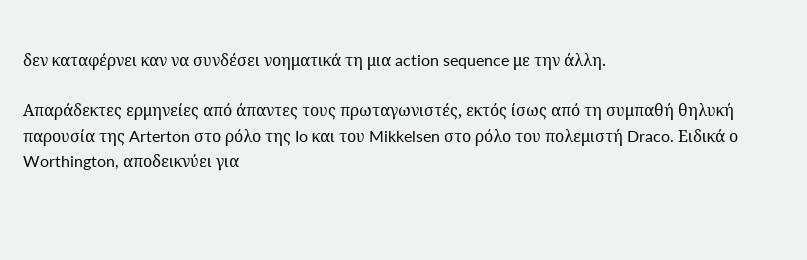δεν καταφέρνει καν να συνδέσει νοηματικά τη μια action sequence με την άλλη.

Απαράδεκτες ερμηνείες από άπαντες τους πρωταγωνιστές, εκτός ίσως από τη συμπαθή θηλυκή παρουσία της Arterton στο ρόλο της Io και του Mikkelsen στο ρόλο του πολεμιστή Draco. Ειδικά ο Worthington, αποδεικνύει για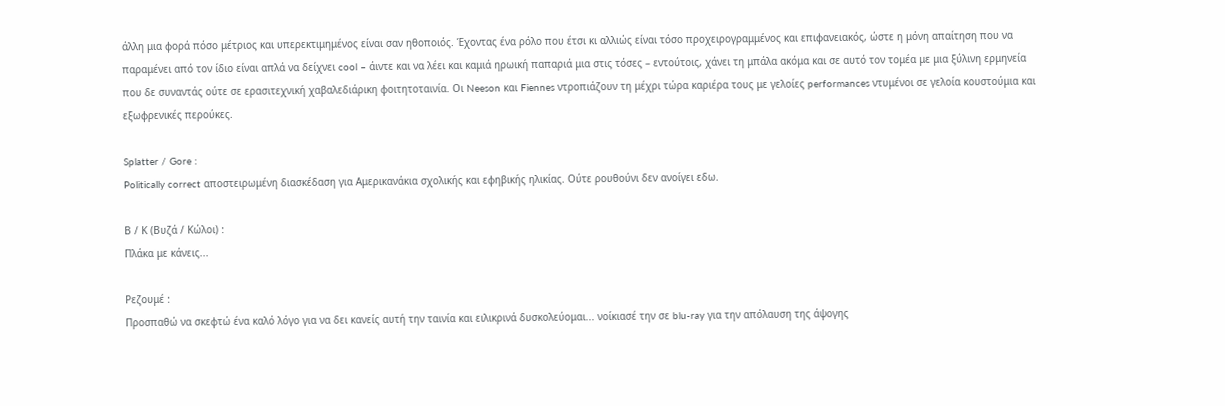άλλη μια φορά πόσο μέτριος και υπερεκτιμημένος είναι σαν ηθοποιός. Έχοντας ένα ρόλο που έτσι κι αλλιώς είναι τόσο προχειρογραμμένος και επιφανειακός, ώστε η μόνη απαίτηση που να παραμένει από τον ίδιο είναι απλά να δείχνει cool – άιντε και να λέει και καμιά ηρωική παπαριά μια στις τόσες – εντούτοις, χάνει τη μπάλα ακόμα και σε αυτό τον τομέα με μια ξύλινη ερμηνεία που δε συναντάς ούτε σε ερασιτεχνική χαβαλεδιάρικη φοιτητοταινία. Οι Neeson και Fiennes ντροπιάζουν τη μέχρι τώρα καριέρα τους με γελοίες performances ντυμένοι σε γελοία κουστούμια και εξωφρενικές περούκες.

Splatter / Gore :
Politically correct αποστειρωμένη διασκέδαση για Αμερικανάκια σχολικής και εφηβικής ηλικίας. Ούτε ρουθούνι δεν ανοίγει εδω.

Β / Κ (Βυζά / Κώλοι) :
Πλάκα με κάνεις...

Ρεζουμέ :
Προσπαθώ να σκεφτώ ένα καλό λόγο για να δει κανείς αυτή την ταινία και ειλικρινά δυσκολεύομαι... νοίκιασέ την σε blu-ray για την απόλαυση της άψογης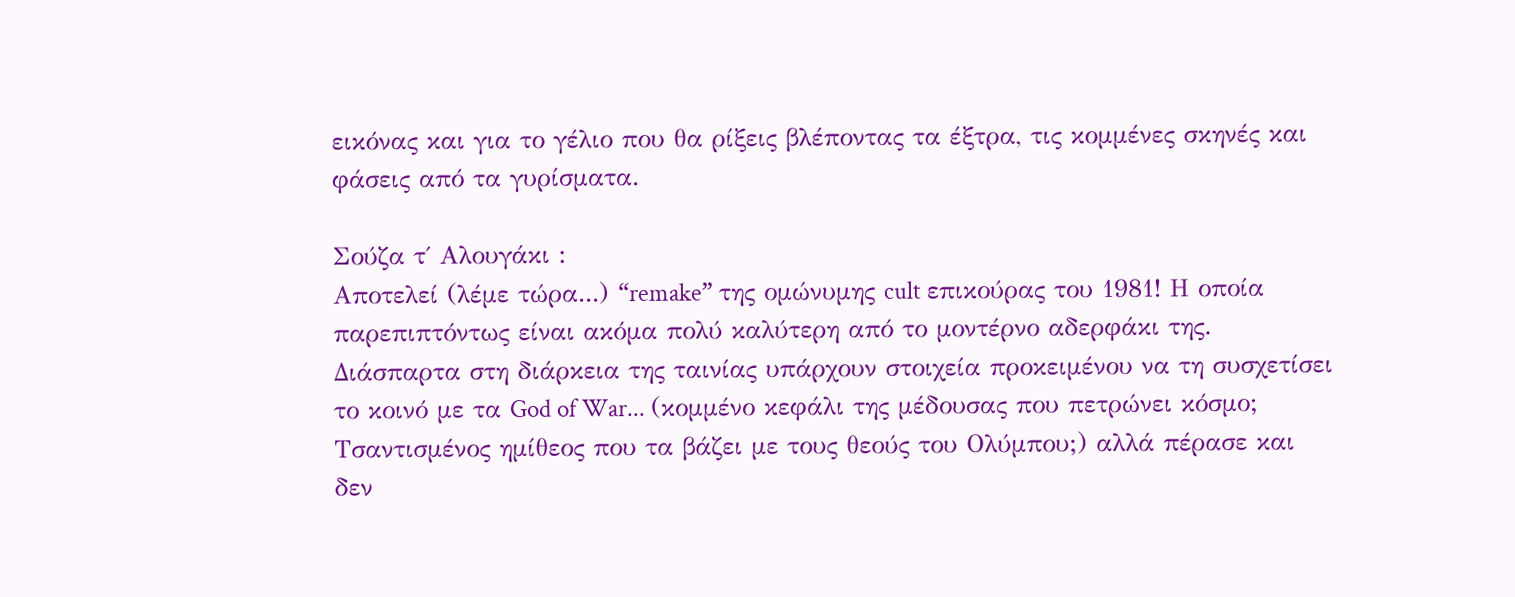εικόνας και για το γέλιο που θα ρίξεις βλέποντας τα έξτρα, τις κομμένες σκηνές και φάσεις από τα γυρίσματα.

Σούζα τ΄ Αλουγάκι :
Αποτελεί (λέμε τώρα...) “remake” της ομώνυμης cult επικούρας του 1981! Η οποία παρεπιπτόντως είναι ακόμα πολύ καλύτερη από το μοντέρνο αδερφάκι της.
Διάσπαρτα στη διάρκεια της ταινίας υπάρχουν στοιχεία προκειμένου να τη συσχετίσει το κοινό με τα God of War... (κομμένο κεφάλι της μέδουσας που πετρώνει κόσμο; Τσαντισμένος ημίθεος που τα βάζει με τους θεούς του Ολύμπου;) αλλά πέρασε και δεν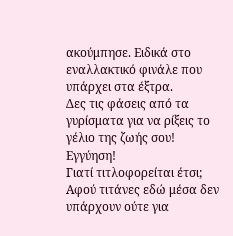ακούμπησε. Ειδικά στο εναλλακτικό φινάλε που υπάρχει στα έξτρα.
Δες τις φάσεις από τα γυρίσματα για να ρίξεις το γέλιο της ζωής σου! Εγγύηση!
Γιατί τιτλοφορείται έτσι; Αφού τιτάνες εδώ μέσα δεν υπάρχουν ούτε για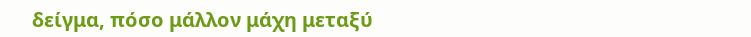δείγμα, πόσο μάλλον μάχη μεταξύ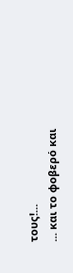τους!...
... και το φοβερό και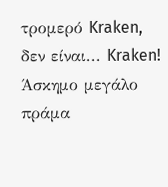τρομερό Kraken, δεν είναι... Kraken! Άσκημο μεγάλο πράμα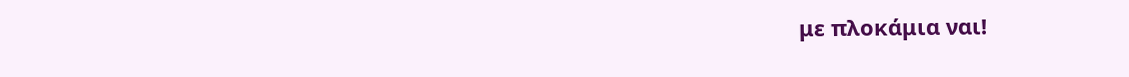με πλοκάμια ναι!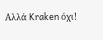Αλλά Kraken όχι!